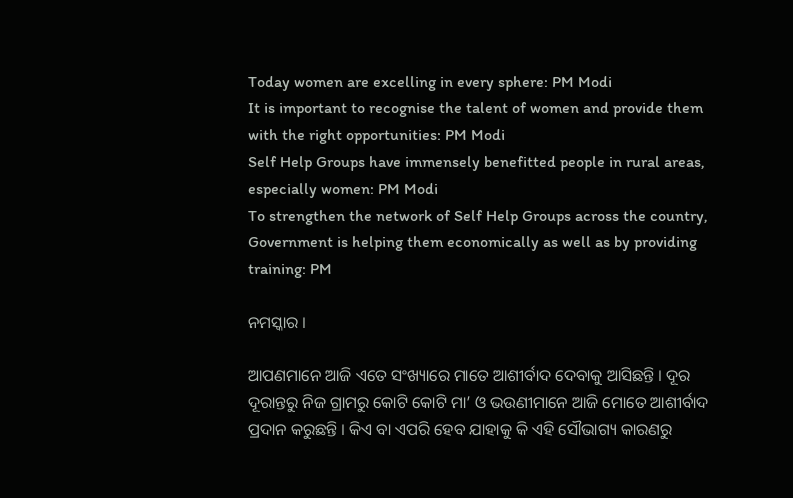Today women are excelling in every sphere: PM Modi
It is important to recognise the talent of women and provide them with the right opportunities: PM Modi
Self Help Groups have immensely benefitted people in rural areas, especially women: PM Modi
To strengthen the network of Self Help Groups across the country, Government is helping them economically as well as by providing training: PM

ନମସ୍କାର ।

ଆପଣମାନେ ଆଜି ଏତେ ସଂଖ୍ୟାରେ ମାତେ ଆଶୀର୍ବାଦ ଦେବାକୁ ଆସିଛନ୍ତି । ଦୂର ଦୂରାନ୍ତରୁ ନିଜ ଗ୍ରାମରୁ କୋଟି କୋଟି ମା’ ଓ ଭଉଣୀମାନେ ଆଜି ମୋତେ ଆଶୀର୍ବାଦ ପ୍ରଦାନ କରୁଛନ୍ତି । କିଏ ବା ଏପରି ହେବ ଯାହାକୁ କି ଏହି ସୌଭାଗ୍ୟ କାରଣରୁ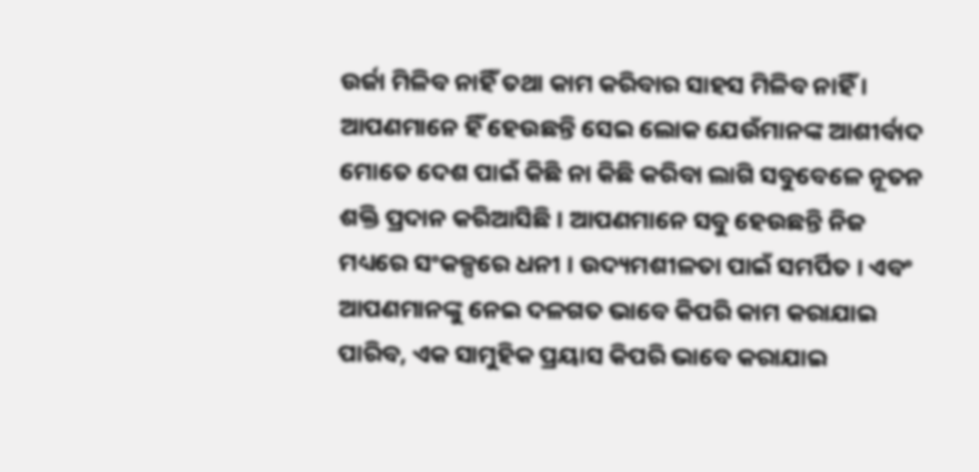ଉର୍ଜା ମିଳିବ ନାହିଁ ତଥା କାମ କରିବାର ସାହସ ମିଳିବ ନାହିଁ । ଆପଣମାନେ ହିଁ ହେଉଛନ୍ତି ସେଇ ଲୋକ ଯେଉଁମାନଙ୍କ ଆଶୀର୍ବାଦ ମୋତେ ଦେଶ ପାଇଁ କିଛି ନା କିଛି କରିବା ଲାଗି ସବୁବେଳେ ନୂତନ ଶକ୍ତି ପ୍ରଦାନ କରିଆସିଛି । ଆପଣମାନେ ସବୁ ହେଉଛନ୍ତି ନିଜ ମଧ୍ୟରେ ସଂକଳ୍ପରେ ଧନୀ । ଉଦ୍ୟମଶୀଳତା ପାଇଁ ସମର୍ପିତ । ଏବଂ ଆପଣମାନଙ୍କୁ ନେଇ ଦଳଗତ ଭାବେ କିପରି କାମ କରାଯାଇ ପାରିବ, ଏକ ସାମୁହିକ ପ୍ରୟାସ କିପରି ଭାବେ କରାଯାଇ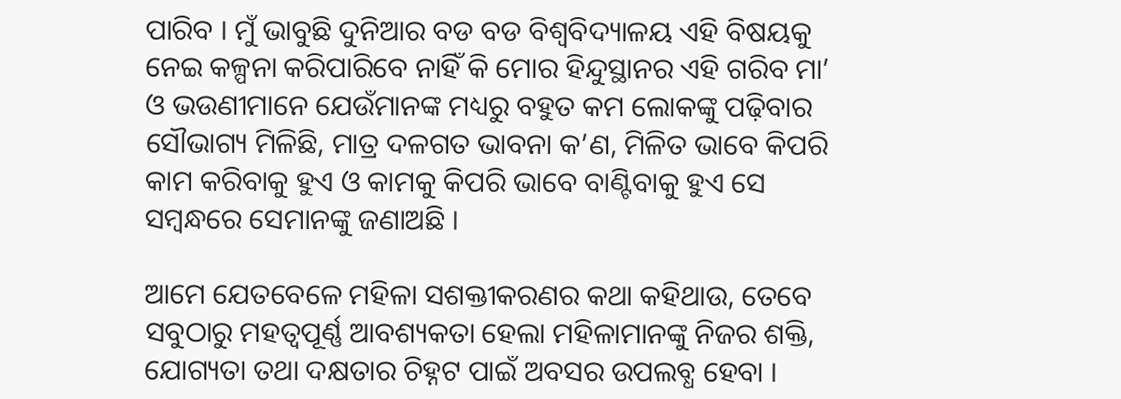ପାରିବ । ମୁଁ ଭାବୁଛି ଦୁନିଆର ବଡ ବଡ ବିଶ୍ୱବିଦ୍ୟାଳୟ ଏହି ବିଷୟକୁ ନେଇ କଳ୍ପନା କରିପାରିବେ ନାହିଁ କି ମୋର ହିନ୍ଦୁସ୍ଥାନର ଏହି ଗରିବ ମା’ ଓ ଭଉଣୀମାନେ ଯେଉଁମାନଙ୍କ ମଧ୍ୟରୁ ବହୁତ କମ ଲୋକଙ୍କୁ ପଢ଼ିବାର ସୌଭାଗ୍ୟ ମିଳିଛି, ମାତ୍ର ଦଳଗତ ଭାବନା କ’ଣ, ମିଳିତ ଭାବେ କିପରି କାମ କରିବାକୁ ହୁଏ ଓ କାମକୁ କିପରି ଭାବେ ବାଣ୍ଟିବାକୁ ହୁଏ ସେ ସମ୍ବନ୍ଧରେ ସେମାନଙ୍କୁ ଜଣାଅଛି ।

ଆମେ ଯେତବେଳେ ମହିଳା ସଶକ୍ତୀକରଣର କଥା କହିଥାଉ, ତେବେ ସବୁଠାରୁ ମହତ୍ୱପୂର୍ଣ୍ଣ ଆବଶ୍ୟକତା ହେଲା ମହିଳାମାନଙ୍କୁ ନିଜର ଶକ୍ତି, ଯୋଗ୍ୟତା ତଥା ଦକ୍ଷତାର ଚିହ୍ନଟ ପାଇଁ ଅବସର ଉପଲବ୍ଧ ହେବା ।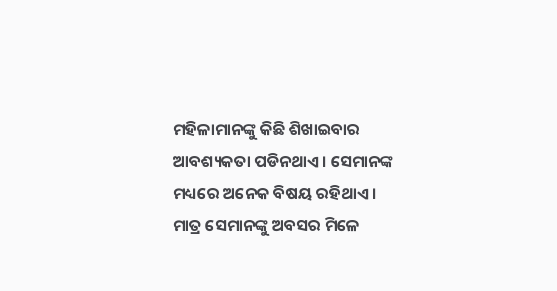ମହିଳାମାନଙ୍କୁ କିଛି ଶିଖାଇବାର ଆବଶ୍ୟକତା ପଡିନଥାଏ । ସେମାନଙ୍କ ମଧ୍ୟରେ ଅନେକ ବିଷୟ ରହିଥାଏ । ମାତ୍ର ସେମାନଙ୍କୁ ଅବସର ମିଳେ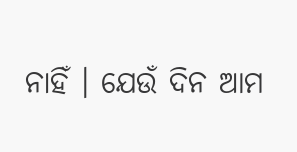ନାହିଁ । ଯେଉଁ ଦିନ ଆମ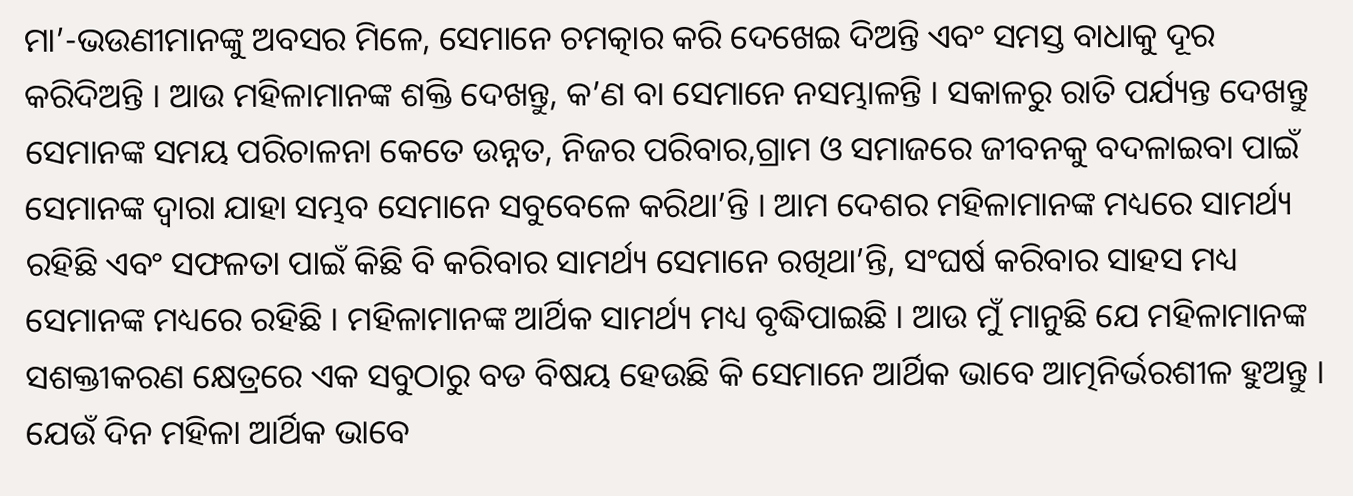ମା’-ଭଉଣୀମାନଙ୍କୁ ଅବସର ମିଳେ, ସେମାନେ ଚମତ୍କାର କରି ଦେଖେଇ ଦିଅନ୍ତି ଏବଂ ସମସ୍ତ ବାଧାକୁ ଦୂର କରିଦିଅନ୍ତି । ଆଉ ମହିଳାମାନଙ୍କ ଶକ୍ତି ଦେଖନ୍ତୁ, କ’ଣ ବା ସେମାନେ ନସମ୍ଭାଳନ୍ତି । ସକାଳରୁ ରାତି ପର୍ଯ୍ୟନ୍ତ ଦେଖନ୍ତୁ ସେମାନଙ୍କ ସମୟ ପରିଚାଳନା କେତେ ଉନ୍ନତ, ନିଜର ପରିବାର,ଗ୍ରାମ ଓ ସମାଜରେ ଜୀବନକୁ ବଦଳାଇବା ପାଇଁ ସେମାନଙ୍କ ଦ୍ୱାରା ଯାହା ସମ୍ଭବ ସେମାନେ ସବୁବେଳେ କରିଥା’ନ୍ତି । ଆମ ଦେଶର ମହିଳାମାନଙ୍କ ମଧ୍ୟରେ ସାମର୍ଥ୍ୟ ରହିଛି ଏବଂ ସଫଳତା ପାଇଁ କିଛି ବି କରିବାର ସାମର୍ଥ୍ୟ ସେମାନେ ରଖିଥା’ନ୍ତି, ସଂଘର୍ଷ କରିବାର ସାହସ ମଧ୍ୟ ସେମାନଙ୍କ ମଧ୍ୟରେ ରହିଛି । ମହିଳାମାନଙ୍କ ଆର୍ଥିକ ସାମର୍ଥ୍ୟ ମଧ୍ୟ ବୃଦ୍ଧିପାଇଛି । ଆଉ ମୁଁ ମାନୁଛି ଯେ ମହିଳାମାନଙ୍କ ସଶକ୍ତୀକରଣ କ୍ଷେତ୍ରରେ ଏକ ସବୁଠାରୁ ବଡ ବିଷୟ ହେଉଛି କି ସେମାନେ ଆର୍ଥିକ ଭାବେ ଆତ୍ମନିର୍ଭରଶୀଳ ହୁଅନ୍ତୁ । ଯେଉଁ ଦିନ ମହିଳା ଆର୍ଥିକ ଭାବେ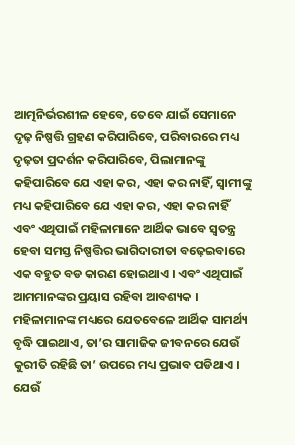ଆତ୍ମନିର୍ଭରଶୀଳ ହେବେ, ତେବେ ଯାଇଁ ସେମାନେ ଦୃଢ଼ ନିଷ୍ପତ୍ତି ଗ୍ରହଣ କରିପାରିବେ, ପରିବାରରେ ମଧ୍ୟ ଦୃଢ଼ତା ପ୍ରଦର୍ଶନ କରିପାରିବେ, ପିଲାମାନଙ୍କୁ କହିପାରିବେ ଯେ ଏହା କର, ଏହା କର ନାହିଁ, ସ୍ୱାମୀଙ୍କୁ ମଧ୍ୟ କହିପାରିବେ ଯେ ଏହା କର, ଏହା କର ନାହିଁ ଏବଂ ଏଥିପାଇଁ ମହିଳାମାନେ ଆର୍ଥିକ ଭାବେ ସ୍ୱତନ୍ତ୍ର ହେବା ସମସ୍ତ ନିଷ୍ପତ୍ତିର ଭାଗିଦାରୀତା ବଢ଼େଇବାରେ ଏକ ବହୁତ ବଡ କାରଣ ହୋଇଥାଏ । ଏବଂ ଏଥିପାଇଁ ଆମମାନଙ୍କର ପ୍ରୟାସ ରହିବା ଆବଶ୍ୟକ । ମହିଳାମାନଙ୍କ ମଧ୍ୟରେ ଯେତବେଳେ ଆର୍ଥିକ ସାମର୍ଥ୍ୟ ବୃଦ୍ଧି ପାଇଥାଏ, ତା’ର ସାମାଜିକ ଜୀବନରେ ଯେଉଁ କୁରୀତି ରହିଛି ତା’ ଉପରେ ମଧ୍ୟ ପ୍ରଭାବ ପଡିଥାଏ । ଯେଉଁ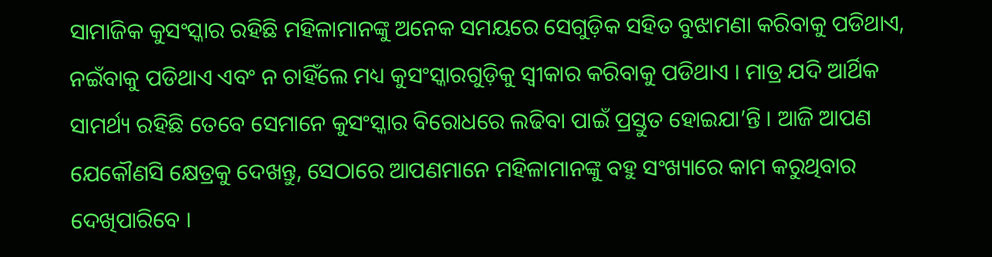ସାମାଜିକ କୁସଂସ୍କାର ରହିଛି ମହିଳାମାନଙ୍କୁ ଅନେକ ସମୟରେ ସେଗୁଡ଼ିକ ସହିତ ବୁଝାମଣା କରିବାକୁ ପଡିଥାଏ, ନଇଁବାକୁ ପଡିଥାଏ ଏବଂ ନ ଚାହିଁଲେ ମଧ୍ୟ କୁସଂସ୍କାରଗୁଡ଼ିକୁ ସ୍ୱୀକାର କରିବାକୁ ପଡିଥାଏ । ମାତ୍ର ଯଦି ଆର୍ଥିକ ସାମର୍ଥ୍ୟ ରହିଛି ତେବେ ସେମାନେ କୁସଂସ୍କାର ବିରୋଧରେ ଲଢିବା ପାଇଁ ପ୍ରସ୍ତୁତ ହୋଇଯା’ନ୍ତି । ଆଜି ଆପଣ ଯେକୌଣସି କ୍ଷେତ୍ରକୁ ଦେଖନ୍ତୁ, ସେଠାରେ ଆପଣମାନେ ମହିଳାମାନଙ୍କୁ ବହୁ ସଂଖ୍ୟାରେ କାମ କରୁଥିବାର ଦେଖିପାରିବେ ।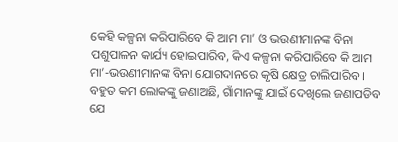କେହି କଳ୍ପନା କରିପାରିବେ କି ଆମ ମା’ ଓ ଭଉଣୀମାନଙ୍କ ବିନା ପଶୁପାଳନ କାର୍ଯ୍ୟ ହୋଇପାରିବ, କିଏ କଳ୍ପନା କରିପାରିବେ କି ଆମ ମା’-ଭଉଣୀମାନଙ୍କ ବିନା ଯୋଗଦାନରେ କୃଷି କ୍ଷେତ୍ର ଚାଲିପାରିବ । ବହୁତ କମ ଲୋକଙ୍କୁ ଜଣାଅଛି, ଗାଁମାନଙ୍କୁ ଯାଇଁ ଦେଖିଲେ ଜଣାପଡିବ ଯେ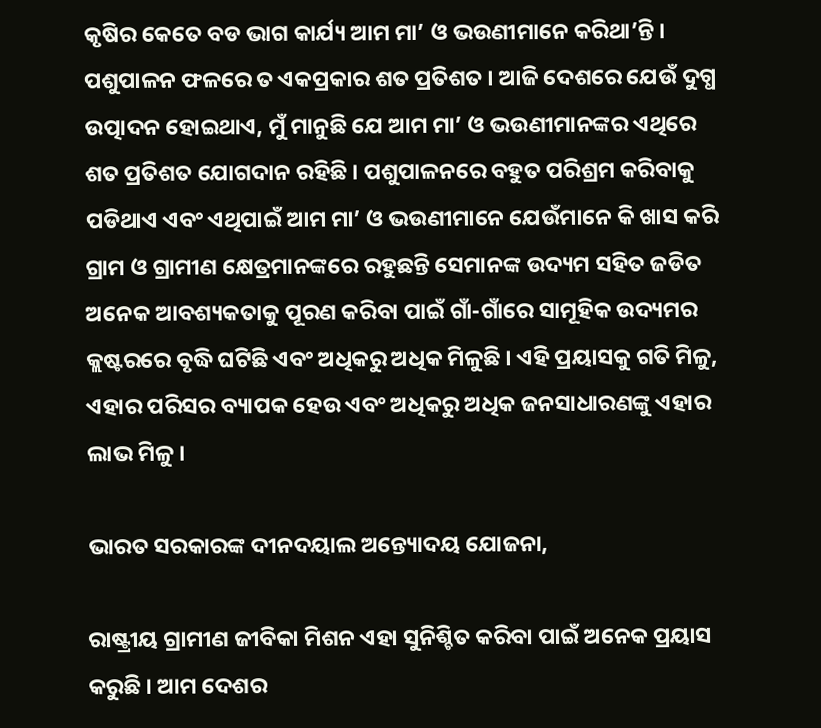କୃଷିର କେତେ ବଡ ଭାଗ କାର୍ଯ୍ୟ ଆମ ମା’ ଓ ଭଉଣୀମାନେ କରିଥା’ନ୍ତି । ପଶୁପାଳନ ଫଳରେ ତ ଏକପ୍ରକାର ଶତ ପ୍ରତିଶତ । ଆଜି ଦେଶରେ ଯେଉଁ ଦୁଗ୍ଧ ଉତ୍ପାଦନ ହୋଇଥାଏ, ମୁଁ ମାନୁଛି ଯେ ଆମ ମା’ ଓ ଭଉଣୀମାନଙ୍କର ଏଥିରେ ଶତ ପ୍ରତିଶତ ଯୋଗଦାନ ରହିଛି । ପଶୁପାଳନରେ ବହୁତ ପରିଶ୍ରମ କରିବାକୁ ପଡିଥାଏ ଏବଂ ଏଥିପାଇଁ ଆମ ମା’ ଓ ଭଉଣୀମାନେ ଯେଉଁମାନେ କି ଖାସ କରି ଗ୍ରାମ ଓ ଗ୍ରାମୀଣ କ୍ଷେତ୍ରମାନଙ୍କରେ ରହୁଛନ୍ତି ସେମାନଙ୍କ ଉଦ୍ୟମ ସହିତ ଜଡିତ ଅନେକ ଆବଶ୍ୟକତାକୁ ପୂରଣ କରିବା ପାଇଁ ଗାଁ-ଗାଁରେ ସାମୂହିକ ଉଦ୍ୟମର କ୍ଲଷ୍ଟରରେ ବୃଦ୍ଧି ଘଟିଛି ଏବଂ ଅଧିକରୁ ଅଧିକ ମିଳୁଛି । ଏହି ପ୍ରୟାସକୁ ଗତି ମିଳୁ, ଏହାର ପରିସର ବ୍ୟାପକ ହେଉ ଏବଂ ଅଧିକରୁ ଅଧିକ ଜନସାଧାରଣଙ୍କୁ ଏହାର ଲାଭ ମିଳୁ ।

ଭାରତ ସରକାରଙ୍କ ଦୀନଦୟାଲ ଅନ୍ତ୍ୟୋଦୟ ଯୋଜନା,

ରାଷ୍ଟ୍ରୀୟ ଗ୍ରାମୀଣ ଜୀବିକା ମିଶନ ଏହା ସୁନିଶ୍ଚିତ କରିବା ପାଇଁ ଅନେକ ପ୍ରୟାସ କରୁଛି । ଆମ ଦେଶର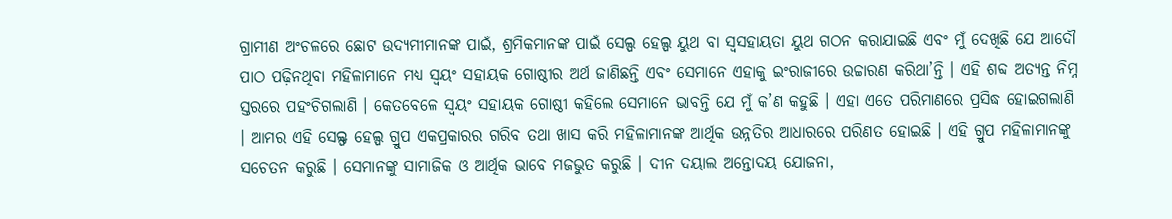ଗ୍ରାମୀଣ ଅଂଚଳରେ ଛୋଟ ଉଦ୍ୟମୀମାନଙ୍କ ପାଇଁ, ଶ୍ରମିକମାନଙ୍କ ପାଇଁ ସେଲ୍ପ ହେଲ୍ପ ୟୁଥ ବା ସ୍ୱସହାୟତା ୟୁଥ ଗଠନ କରାଯାଇଛି ଏବଂ ମୁଁ ଦେଖିଛି ଯେ ଆଦୌ ପାଠ ପଢ଼ିନଥିବା ମହିଳାମାନେ ମଧ୍ୟ ସ୍ୱୟଂ ସହାୟକ ଗୋଷ୍ଠୀର ଅର୍ଥ ଜାଣିଛନ୍ତି ଏବଂ ସେମାନେ ଏହାକୁ ଇଂରାଜୀରେ ଉଚ୍ଚାରଣ କରିଥା’ନ୍ତି । ଏହି ଶବ୍ଦ ଅତ୍ୟନ୍ତ ନିମ୍ନ ସ୍ତରରେ ପହଂଚିଗଲାଣି । କେତବେଳେ ସ୍ୱୟଂ ସହାୟକ ଗୋଷ୍ଠୀ କହିଲେ ସେମାନେ ଭାବନ୍ତି ଯେ ମୁଁ କ’ଣ କହୁଛି । ଏହା ଏତେ ପରିମାଣରେ ପ୍ରସିଦ୍ଧ ହୋଇଗଲାଣି । ଆମର ଏହି ସେଲ୍ଫ ହେଲ୍ପ ଗ୍ରୁପ ଏକପ୍ରକାରର ଗରିବ ତଥା ଖାସ କରି ମହିଳାମାନଙ୍କ ଆର୍ଥିକ ଉନ୍ନତିର ଆଧାରରେ ପରିଣତ ହୋଇଛି । ଏହି ଗ୍ରୁପ ମହିଳାମାନଙ୍କୁ ସଚେତନ କରୁଛି । ସେମାନଙ୍କୁ ସାମାଜିକ ଓ ଆର୍ଥିକ ଭାବେ ମଜଭୁତ କରୁଛି । ଦୀନ ଦୟାଲ ଅନ୍ତୋଦୟ ଯୋଜନା,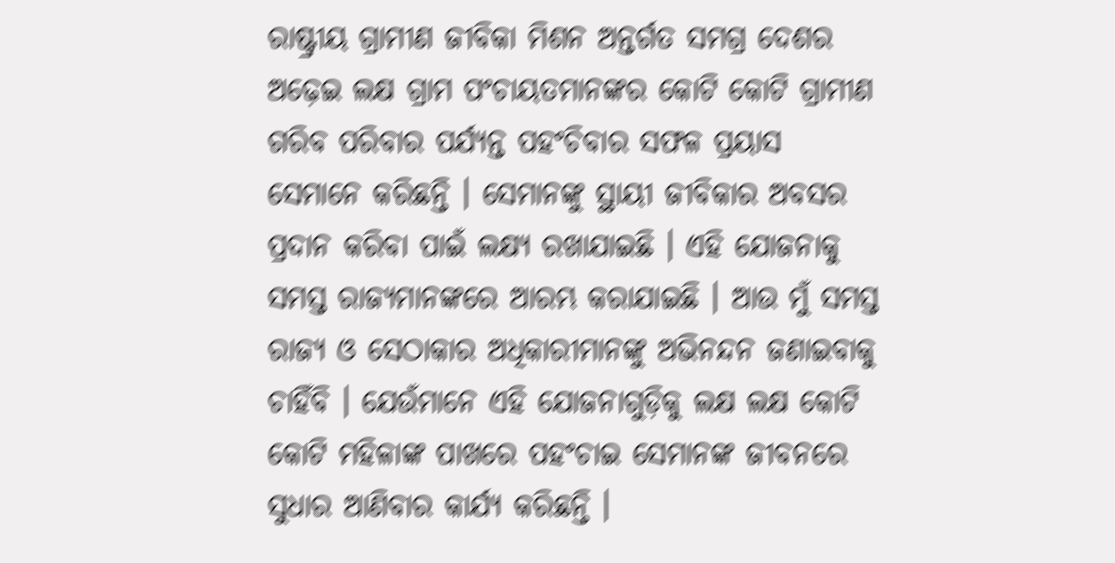ରାଷ୍ଟ୍ରୀୟ ଗ୍ରାମୀଣ ଜୀବିକା ମିଶନ ଅନ୍ତର୍ଗତ ସମଗ୍ର ଦେଶର ଅଢ଼େଇ ଲକ୍ଷ ଗ୍ରାମ ପଂଚାୟତମାନଙ୍କର କୋଟି କୋଟି ଗ୍ରାମୀଣ ଗରିବ ପରିବାର ପର୍ଯ୍ୟନ୍ତ ପହଂଚିବାର ସଫଳ ପ୍ରୟାସ ସେମାନେ କରିଛନ୍ତି । ସେମାନଙ୍କୁ ସ୍ଥାୟୀ ଜୀବିକାର ଅବସର ପ୍ରଦାନ କରିବା ପାଇଁ ଲକ୍ଷ୍ୟ ରଖାଯାଇଛି । ଏହି ଯୋଜନାକୁ ସମସ୍ତ ରାଜ୍ୟମାନଙ୍କରେ ଆରମ୍ଭ କରାଯାଇଛି । ଆଉ ମୁଁ ସମସ୍ତ ରାଜ୍ୟ ଓ ସେଠାକାର ଅଧିକାରୀମାନଙ୍କୁ ଅଭିନନ୍ଦନ ଜଣାଇବାକୁ ଚାହିଁବି । ଯେଉଁମାନେ ଏହି ଯୋଜନାଗୁଡ଼ିକୁ ଲକ୍ଷ ଲକ୍ଷ କୋଟି କୋଟି ମହିଳାଙ୍କ ପାଖରେ ପହଂଚାଇ ସେମାନଙ୍କ ଜୀବନରେ ସୁଧାର ଆଣିବାର କାର୍ଯ୍ୟ କରିଛନ୍ତି ।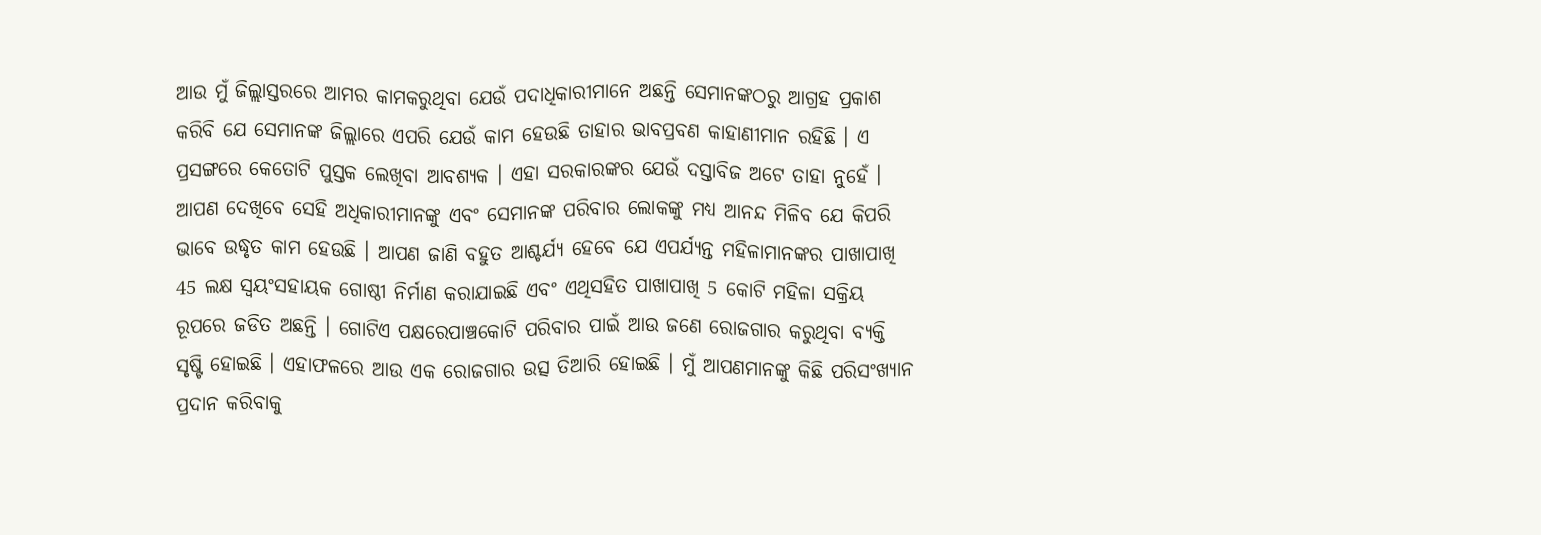ଆଉ ମୁଁ ଜିଲ୍ଲାସ୍ତରରେ ଆମର କାମକରୁଥିବା ଯେଉଁ ପଦାଧିକାରୀମାନେ ଅଛନ୍ତି ସେମାନଙ୍କଠରୁ ଆଗ୍ରହ ପ୍ରକାଶ କରିବି ଯେ ସେମାନଙ୍କ ଜିଲ୍ଲାରେ ଏପରି ଯେଉଁ କାମ ହେଉଛି ତାହାର ଭାବପ୍ରବଣ କାହାଣୀମାନ ରହିଛି । ଏ ପ୍ରସଙ୍ଗରେ କେତୋଟି ପୁସ୍ତକ ଲେଖିବା ଆବଶ୍ୟକ । ଏହା ସରକାରଙ୍କର ଯେଉଁ ଦସ୍ତାବିଜ ଅଟେ ତାହା ନୁହେଁ । ଆପଣ ଦେଖିବେ ସେହି ଅଧିକାରୀମାନଙ୍କୁ ଏବଂ ସେମାନଙ୍କ ପରିବାର ଲୋକଙ୍କୁ ମଧ୍ୟ ଆନନ୍ଦ ମିଳିବ ଯେ କିପରି ଭାବେ ଉଦ୍ଧୃତ କାମ ହେଉଛି । ଆପଣ ଜାଣି ବହୁତ ଆଶ୍ଚର୍ଯ୍ୟ ହେବେ ଯେ ଏପର୍ଯ୍ୟନ୍ତ ମହିଳାମାନଙ୍କର ପାଖାପାଖି 45 ଲକ୍ଷ ସ୍ୱୟଂସହାୟକ ଗୋଷ୍ଠୀ ନିର୍ମାଣ କରାଯାଇଛି ଏବଂ ଏଥିସହିତ ପାଖାପାଖି 5 କୋଟି ମହିଳା ସକ୍ରିୟ ରୂପରେ ଜଡିତ ଅଛନ୍ତି । ଗୋଟିଏ ପକ୍ଷରେପାଞ୍ଚକୋଟି ପରିବାର ପାଇଁ ଆଉ ଜଣେ ରୋଜଗାର କରୁଥିବା ବ୍ୟକ୍ତି ସୃଷ୍ଟି ହୋଇଛି । ଏହାଫଳରେ ଆଉ ଏକ ରୋଜଗାର ଉତ୍ସ ତିଆରି ହୋଇଛି । ମୁଁ ଆପଣମାନଙ୍କୁ କିଛି ପରିସଂଖ୍ୟାନ ପ୍ରଦାନ କରିବାକୁ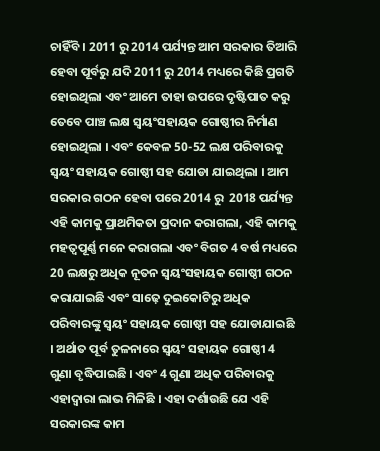ଚାହିଁବି । 2011 ରୁ 2014 ପର୍ଯ୍ୟନ୍ତ ଆମ ସରକାର ତିଆରି ହେବା ପୂର୍ବରୁ ଯଦି 2011 ରୁ 2014 ମଧ୍ୟରେ କିଛି ପ୍ରଗତି ହୋଇଥିଲା ଏବଂ ଆମେ ତାହା ଉପରେ ଦୃଷ୍ଟିପାତ କରୁ ତେବେ ପାଞ୍ଚ ଲକ୍ଷ ସ୍ୱୟଂସହାୟକ ଗୋଷ୍ଠୀର ନିର୍ମାଣ ହୋଇଥିଲା । ଏବଂ କେବଳ 50-52 ଲକ୍ଷ ପରିବାରକୁ ସ୍ୱୟଂ ସହାୟକ ଗୋଷ୍ଠୀ ସହ ଯୋଡା ଯାଇଥିଲା । ଆମ ସରକାର ଗଠନ ହେବା ପରେ 2014 ରୁ  2018 ପର୍ଯ୍ୟନ୍ତ ଏହି କାମକୁ ପ୍ରାଥମିକତା ପ୍ରଦାନ କରାଗଲା, ଏହି କାମକୁ ମହତ୍ୱପୂର୍ଣ୍ଣ ମନେ କରାଗଲା ଏବଂ ବିଗତ 4 ବର୍ଷ ମଧ୍ୟରେ 20 ଲକ୍ଷରୁ ଅଧିକ ନୂତନ ସ୍ୱୟଂସହାୟକ ଗୋଷ୍ଠୀ ଗଠନ କରାଯାଇଛି ଏବଂ ସାଢ଼େ ଦୁଇକୋଟିରୁ ଅଧିକ ପରିବାରଙ୍କୁ ସ୍ୱୟଂ ସହାୟକ ଗୋଷ୍ଠୀ ସହ ଯୋଡାଯାଇଛି । ଅର୍ଥାତ ପୂର୍ବ ତୁଳନାରେ ସ୍ୱୟଂ ସହାୟକ ଗୋଷ୍ଠୀ 4 ଗୁଣା ବୃଦ୍ଧିପାଇଛି । ଏବଂ 4 ଗୁଣା ଅଧିକ ପରିବାରକୁ ଏହାଦ୍ୱାରା ଲାଭ ମିଳିଛି । ଏହା ଦର୍ଶାଉଛି ଯେ ଏହି ସରକାରଙ୍କ କାମ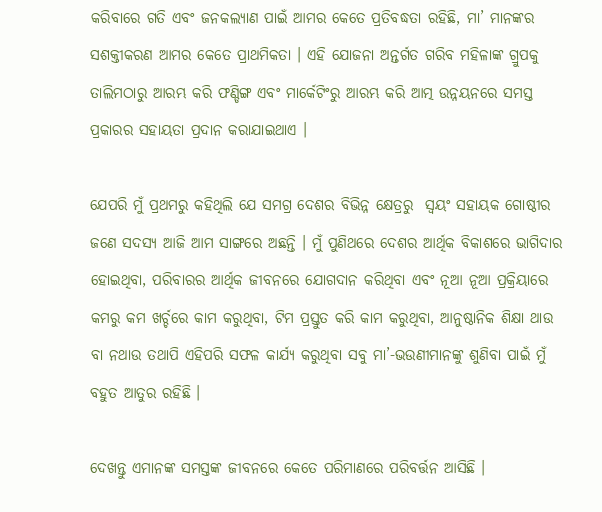କରିବାରେ ଗତି ଏବଂ ଜନକଲ୍ୟାଣ ପାଇଁ ଆମର କେତେ ପ୍ରତିବଦ୍ଧତା ରହିଛି, ମା’ ମାନଙ୍କର ସଶକ୍ତୀକରଣ ଆମର କେତେ ପ୍ରାଥମିକତା । ଏହି ଯୋଜନା ଅନ୍ତର୍ଗତ ଗରିବ ମହିଳାଙ୍କ ଗ୍ରୁପକୁ ତାଲିମଠାରୁ ଆରମ୍ଭ କରି ଫଣ୍ଡିଙ୍ଗ ଏବଂ ମାର୍କେଟିଂରୁ ଆରମ୍ଭ କରି ଆତ୍ମ ଉନ୍ନୟନରେ ସମସ୍ତ ପ୍ରକାରର ସହାୟତା ପ୍ରଦାନ କରାଯାଇଥାଏ ।

ଯେପରି ମୁଁ ପ୍ରଥମରୁ କହିଥିଲି ଯେ ସମଗ୍ର ଦେଶର ବିଭିନ୍ନ କ୍ଷେତ୍ରରୁ  ସ୍ୱୟଂ ସହାୟକ ଗୋଷ୍ଠୀର ଜଣେ ସଦସ୍ୟ ଆଜି ଆମ ସାଙ୍ଗରେ ଅଛନ୍ତି । ମୁଁ ପୁଣିଥରେ ଦେଶର ଆର୍ଥିକ ବିକାଶରେ ଭାଗିଦାର ହୋଇଥିବା, ପରିବାରର ଆର୍ଥିକ ଜୀବନରେ ଯୋଗଦାନ କରିଥିବା ଏବଂ ନୂଆ ନୂଆ ପ୍ରକ୍ରିୟାରେ କମରୁ କମ ଖର୍ଚ୍ଚରେ କାମ କରୁଥିବା, ଟିମ ପ୍ରସ୍ତୁତ କରି କାମ କରୁଥିବା, ଆନୁଷ୍ଠାନିକ ଶିକ୍ଷା ଥାଉ ବା ନଥାଉ ତଥାପି ଏହିପରି ସଫଳ କାର୍ଯ୍ୟ କରୁଥିବା ସବୁ ମା’-ଭଉଣୀମାନଙ୍କୁ ଶୁଣିବା ପାଇଁ ମୁଁ ବହୁତ ଆତୁର ରହିଛି ।

ଦେଖନ୍ତୁ ଏମାନଙ୍କ ସମସ୍ତଙ୍କ ଜୀବନରେ କେତେ ପରିମାଣରେ ପରିବର୍ତ୍ତନ ଆସିଛି ।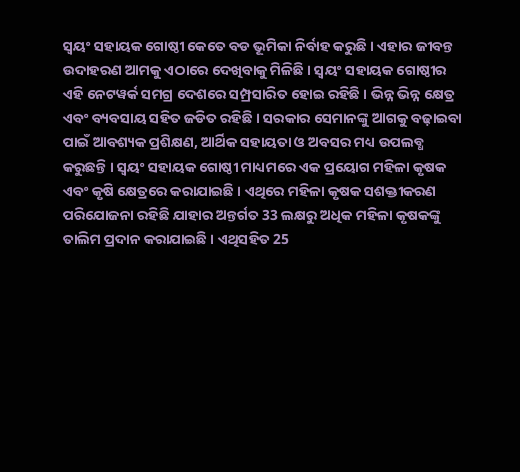ସ୍ୱୟଂ ସହାୟକ ଗୋଷ୍ଠୀ କେତେ ବଡ ଭୂମିକା ନିର୍ବାହ କରୁଛି । ଏହାର ଜୀବନ୍ତ ଉଦାହରଣ ଆମକୁ ଏଠାରେ ଦେଖିବାକୁ ମିଳିଛି । ସ୍ୱୟଂ ସହାୟକ ଗୋଷ୍ଠୀର ଏହି ନେଟୱର୍କ ସମଗ୍ର ଦେଶରେ ସମ୍ପ୍ରସାରିତ ହୋଇ ରହିଛି । ଭିନ୍ନ ଭିନ୍ନ କ୍ଷେତ୍ର ଏବଂ ବ୍ୟବସାୟ ସହିତ ଜଡିତ ରହିଛି । ସରକାର ସେମାନଙ୍କୁ ଆଗକୁ ବଢ଼ାଇବା ପାଇଁ ଆବଶ୍ୟକ ପ୍ରଶିକ୍ଷଣ, ଆର୍ଥିକ ସହାୟତା ଓ ଅବସର ମଧ୍ୟ ଉପଲବ୍ଧ କରୁଛନ୍ତି । ସ୍ୱୟଂ ସହାୟକ ଗୋଷ୍ଠୀ ମାଧ୍ୟମରେ ଏକ ପ୍ରୟୋଗ ମହିଳା କୃଷକ ଏବଂ କୃଷି କ୍ଷେତ୍ରରେ କରାଯାଇଛି । ଏଥିରେ ମହିଳା କୃଷକ ସଶକ୍ତୀକରଣ ପରିଯୋଜନା ରହିଛି ଯାହାର ଅନ୍ତର୍ଗତ 33 ଲକ୍ଷରୁ ଅଧିକ ମହିଳା କୃଷକଙ୍କୁ ତାଲିମ ପ୍ରଦାନ କରାଯାଇଛି । ଏଥିସହିତ 25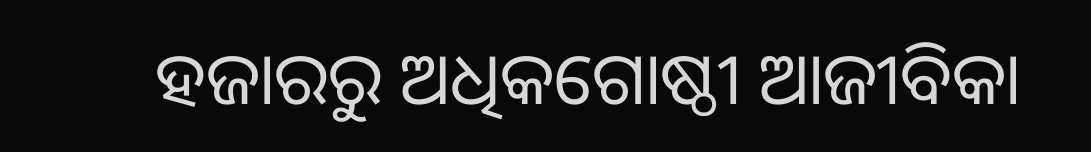ହଜାରରୁ ଅଧିକଗୋଷ୍ଠୀ ଆଜୀବିକା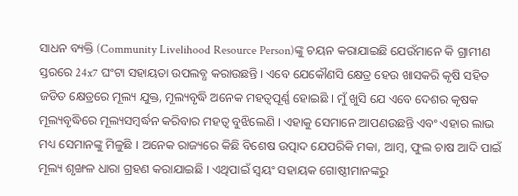ସାଧନ ବ୍ୟକ୍ତି (Community Livelihood Resource Person)ଙ୍କୁ ଚୟନ କରାଯାଇଛି ଯେଉଁମାନେ କି ଗ୍ରାମୀଣ ସ୍ତରରେ 24x7 ଘଂଟା ସହାୟତା ଉପଲବ୍ଧ କରାଉଛନ୍ତି । ଏବେ ଯେକୌଣସି କ୍ଷେତ୍ର ହେଉ ଖାସକରି କୃଷି ସହିତ ଜଡିତ କ୍ଷେତ୍ରରେ ମୂଲ୍ୟ ଯୁକ୍ତ, ମୂଲ୍ୟବୃଦ୍ଧି ଅନେକ ମହତ୍ୱପୂର୍ଣ୍ଣ ହୋଇଛି । ମୁଁ ଖୁସି ଯେ ଏବେ ଦେଶର କୃଷକ ମୂଲ୍ୟବୃଦ୍ଧିରେ ମୂଲ୍ୟସମ୍ବର୍ଦ୍ଧନ କରିବାର ମହତ୍ୱ ବୁଝିଲେଣି । ଏହାକୁ ସେମାନେ ଆପଣଉଛନ୍ତି ଏବଂ ଏହାର ଲାଭ ମଧ୍ୟ ସେମାନଙ୍କୁ ମିଳୁଛି । ଅନେକ ରାଜ୍ୟରେ କିଛି ବିଶେଷ ଉତ୍ପାଦ ଯେପରିକି ମକା, ଆମ୍ବ, ଫୁଲ ଚାଷ ଆଦି ପାଇଁ ମୂଲ୍ୟ ଶୃଙ୍ଖଳ ଧାରା ଗ୍ରହଣ କରାଯାଇଛି । ଏଥିପାଇଁ ସ୍ୱୟଂ ସହାୟକ ଗୋଷ୍ଠୀମାନଙ୍କରୁ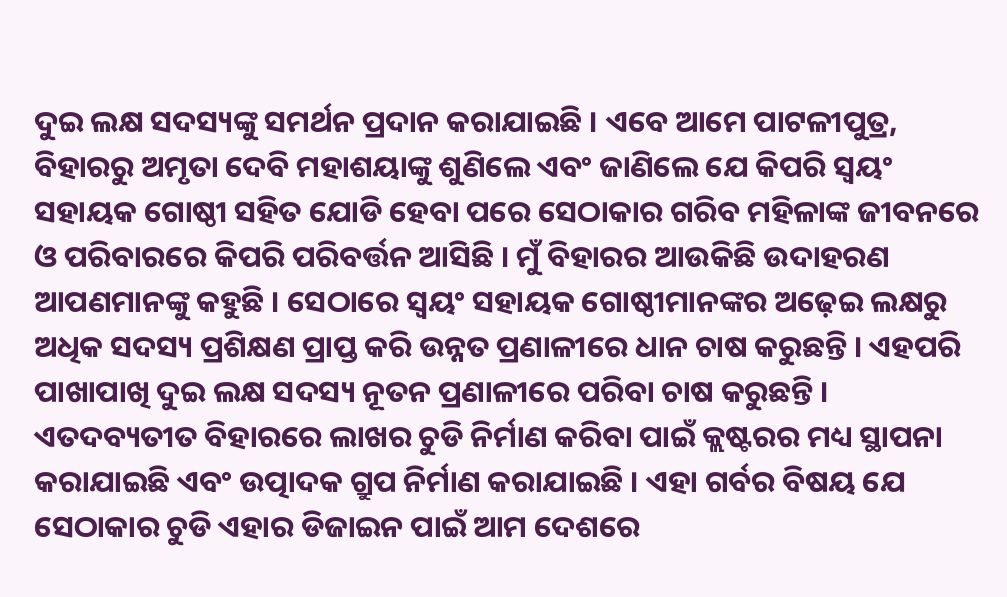ଦୁଇ ଲକ୍ଷ ସଦସ୍ୟଙ୍କୁ ସମର୍ଥନ ପ୍ରଦାନ କରାଯାଇଛି । ଏବେ ଆମେ ପାଟଳୀପୁତ୍ର, ବିହାରରୁ ଅମୃତା ଦେବି ମହାଶୟାଙ୍କୁ ଶୁଣିଲେ ଏବଂ ଜାଣିଲେ ଯେ କିପରି ସ୍ୱୟଂ ସହାୟକ ଗୋଷ୍ଠୀ ସହିତ ଯୋଡି ହେବା ପରେ ସେଠାକାର ଗରିବ ମହିଳାଙ୍କ ଜୀବନରେ ଓ ପରିବାରରେ କିପରି ପରିବର୍ତ୍ତନ ଆସିଛି । ମୁଁ ବିହାରର ଆଉକିଛି ଉଦାହରଣ ଆପଣମାନଙ୍କୁ କହୁଛି । ସେଠାରେ ସ୍ୱୟଂ ସହାୟକ ଗୋଷ୍ଠୀମାନଙ୍କର ଅଢ଼େଇ ଲକ୍ଷରୁ ଅଧିକ ସଦସ୍ୟ ପ୍ରଶିକ୍ଷଣ ପ୍ରାପ୍ତ କରି ଉନ୍ନତ ପ୍ରଣାଳୀରେ ଧାନ ଚାଷ କରୁଛନ୍ତି । ଏହପରି ପାଖାପାଖି ଦୁଇ ଲକ୍ଷ ସଦସ୍ୟ ନୂତନ ପ୍ରଣାଳୀରେ ପରିବା ଚାଷ କରୁଛନ୍ତି । ଏତଦବ୍ୟତୀତ ବିହାରରେ ଲାଖର ଚୁଡି ନିର୍ମାଣ କରିବା ପାଇଁ କ୍ଲଷ୍ଟରର ମଧ୍ୟ ସ୍ଥାପନା କରାଯାଇଛି ଏବଂ ଉତ୍ପାଦକ ଗ୍ରୁପ ନିର୍ମାଣ କରାଯାଇଛି । ଏହା ଗର୍ବର ବିଷୟ ଯେ ସେଠାକାର ଚୁଡି ଏହାର ଡିଜାଇନ ପାଇଁ ଆମ ଦେଶରେ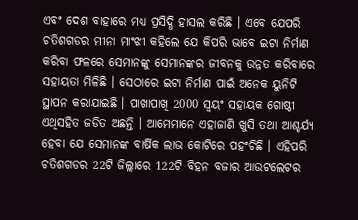ଏବଂ ଦେଶ ବାହାରେ ମଧ୍ୟ ପ୍ରସିଦ୍ଧି ହାସଲ କରିଛି । ଏବେ ଯେପରି ଚତିଶଗଡର ମୀନା ମାଂଝୀ କହିଲେ ଯେ କିପରି ଭାବେ ଇଟା ନିର୍ମାଣ କରିବା ଫଳରେ ସେମାନଙ୍କୁ ସେମାନଙ୍କର ଜୀବନକୁ ଉନ୍ନତ କରିବାରେ ସହାୟତା ମିଳିଛି । ସେଠାରେ ଇଟା ନିର୍ମାଣ ପାଇଁ ଅନେକ ୟୁନିଟି ସ୍ଥାପନ କରାଯାଇଛି । ପାଖାପାଖି 2000 ସ୍ୱୟଂ ସହାୟକ ଗୋଷ୍ଠୀ ଏଥିସହିତ ଜଡିତ ଅଛନ୍ତି । ଆମେମାନେ ଏହାଜାଣି ଖୁସି ତଥା ଆଶ୍ଚର୍ଯ୍ୟ ହେବା ଯେ ସେମାନଙ୍କ ବାର୍ଷିକ ଲାଭ କୋଟିରେ ପହଂଚିଛି । ଏହିପରି ଚତିଶଗଡର 22ଟି ଜିଲ୍ଲାରେ 122ଟି ବିହନ ବଜାର ଆଉଟଲେଟର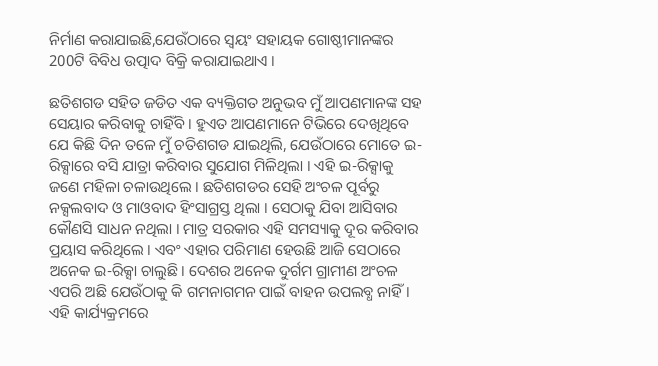ନିର୍ମାଣ କରାଯାଇଛି,ଯେଉଁଠାରେ ସ୍ୱୟଂ ସହାୟକ ଗୋଷ୍ଠୀମାନଙ୍କର 200ଟି ବିବିଧ ଉତ୍ପାଦ ବିକ୍ରି କରାଯାଇଥାଏ ।

ଛତିଶଗଡ ସହିତ ଜଡିତ ଏକ ବ୍ୟକ୍ତିଗତ ଅନୁଭବ ମୁଁ ଆପଣମାନଙ୍କ ସହ ସେୟାର କରିବାକୁ ଚାହିଁବି । ହୁଏତ ଆପଣମାନେ ଟିଭିରେ ଦେଖିଥିବେ ଯେ କିଛି ଦିନ ତଳେ ମୁଁ ଚତିଶଗଡ ଯାଇଥିଲି, ଯେଉଁଠାରେ ମୋତେ ଇ-ରିକ୍ସାରେ ବସି ଯାତ୍ରା କରିବାର ସୁଯୋଗ ମିଳିଥିଲା । ଏହି ଇ-ରିକ୍ସାକୁ ଜଣେ ମହିଳା ଚଳାଉଥିଲେ । ଛତିଶଗଡର ସେହି ଅଂଚଳ ପୂର୍ବରୁ ନକ୍ସଲବାଦ ଓ ମାଓବାଦ ହିଂସାଗ୍ରସ୍ତ ଥିଲା । ସେଠାକୁ ଯିବା ଆସିବାର କୌଣସି ସାଧନ ନଥିଲା । ମାତ୍ର ସରକାର ଏହି ସମସ୍ୟାକୁ ଦୂର କରିବାର ପ୍ରୟାସ କରିଥିଲେ । ଏବଂ ଏହାର ପରିମାଣ ହେଉଛି ଆଜି ସେଠାରେ ଅନେକ ଇ-ରିକ୍ସା ଚାଲୁଛି । ଦେଶର ଅନେକ ଦୁର୍ଗମ ଗ୍ରାମୀଣ ଅଂଚଳ ଏପରି ଅଛି ଯେଉଁଠାକୁ କି ଗମନାଗମନ ପାଇଁ ବାହନ ଉପଲବ୍ଧ ନାହିଁ । ଏହି କାର୍ଯ୍ୟକ୍ରମରେ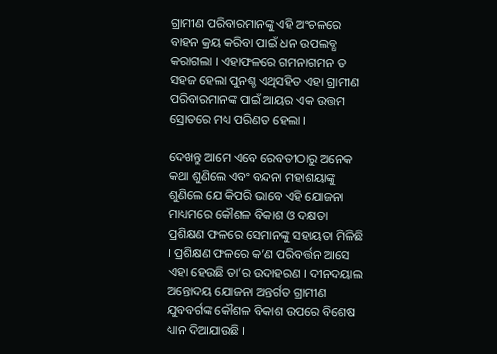ଗ୍ରାମୀଣ ପରିବାରମାନଙ୍କୁ ଏହି ଅଂଚଳରେ ବାହନ କ୍ରୟ କରିବା ପାଇଁ ଧନ ଉପଲବ୍ଧ କରାଗଲା । ଏହାଫଳରେ ଗମନାଗମନ ତ ସହଜ ହେଲା ପୁନଶ୍ଚ ଏଥିସହିତ ଏହା ଗ୍ରାମୀଣ ପରିବାରମାନଙ୍କ ପାଇଁ ଆୟର ଏକ ଉତ୍ତମ ସ୍ରୋତରେ ମଧ୍ୟ ପରିଣତ ହେଲା ।

ଦେଖନ୍ତୁ ଆମେ ଏବେ ରେବତୀଠାରୁ ଅନେକ କଥା ଶୁଣିଲେ ଏବଂ ବନ୍ଦନା ମହାଶୟାଙ୍କୁ ଶୁଣିଲେ ଯେ କିପରି ଭାବେ ଏହି ଯୋଜନା ମାଧ୍ୟମରେ କୌଶଳ ବିକାଶ ଓ ଦକ୍ଷତା ପ୍ରଶିକ୍ଷଣ ଫଳରେ ସେମାନଙ୍କୁ ସହାୟତା ମିଳିଛି । ପ୍ରଶିକ୍ଷଣ ଫଳରେ କ’ଣ ପରିବର୍ତ୍ତନ ଆସେ ଏହା ହେଉଛି ତା’ର ଉଦାହରଣ । ଦୀନଦୟାଲ ଅନ୍ତୋଦୟ ଯୋଜନା ଅନ୍ତର୍ଗତ ଗ୍ରାମୀଣ ଯୁବବର୍ଗଙ୍କ କୌଶଳ ବିକାଶ ଉପରେ ବିଶେଷ ଧ୍ୟାନ ଦିଆଯାଉଛି ।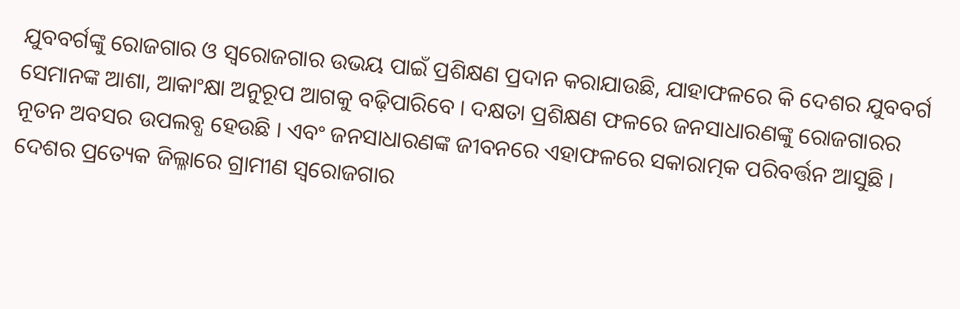ଯୁବବର୍ଗଙ୍କୁ ରୋଜଗାର ଓ ସ୍ୱରୋଜଗାର ଉଭୟ ପାଇଁ ପ୍ରଶିକ୍ଷଣ ପ୍ରଦାନ କରାଯାଉଛି, ଯାହାଫଳରେ କି ଦେଶର ଯୁବବର୍ଗ ସେମାନଙ୍କ ଆଶା, ଆକାଂକ୍ଷା ଅନୁରୂପ ଆଗକୁ ବଢ଼ିପାରିବେ । ଦକ୍ଷତା ପ୍ରଶିକ୍ଷଣ ଫଳରେ ଜନସାଧାରଣଙ୍କୁ ରୋଜଗାରର ନୂତନ ଅବସର ଉପଲବ୍ଧ ହେଉଛି । ଏବଂ ଜନସାଧାରଣଙ୍କ ଜୀବନରେ ଏହାଫଳରେ ସକାରାତ୍ମକ ପରିବର୍ତ୍ତନ ଆସୁଛି । ଦେଶର ପ୍ରତ୍ୟେକ ଜିଲ୍ଳାରେ ଗ୍ରାମୀଣ ସ୍ୱରୋଜଗାର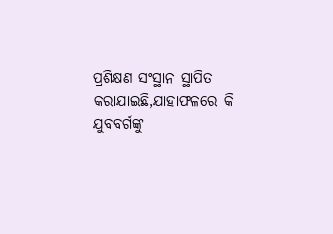ପ୍ରଶିକ୍ଷଣ ସଂସ୍ଥାନ ସ୍ଥାପିତ କରାଯାଇଛି,ଯାହାଫଳରେ କି ଯୁବବର୍ଗଙ୍କୁ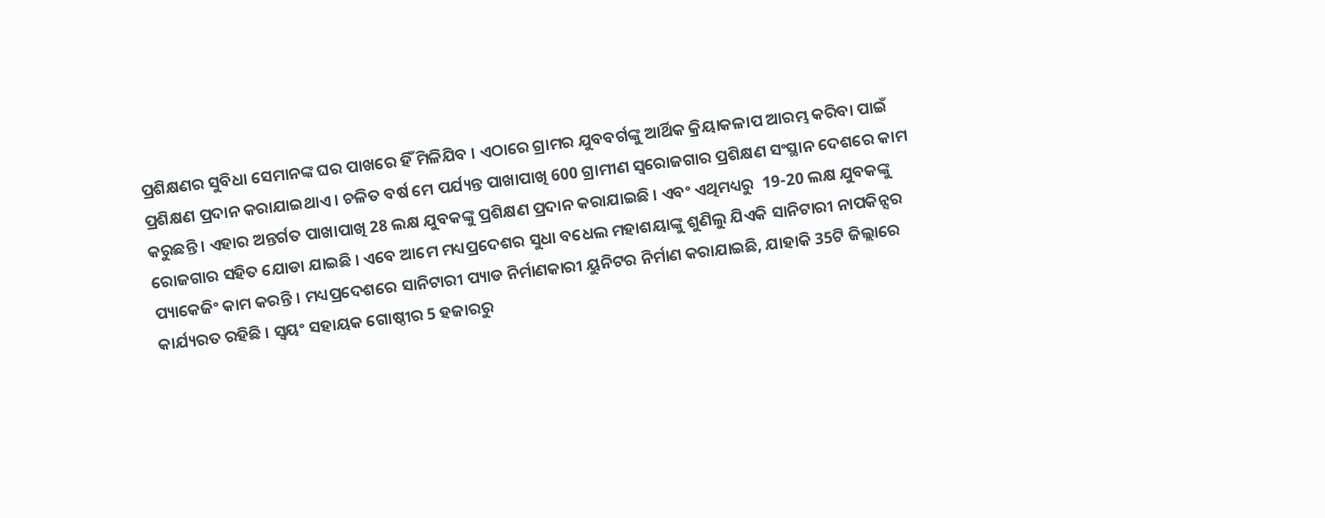ପ୍ରଶିକ୍ଷଣର ସୁବିଧା ସେମାନଙ୍କ ଘର ପାଖରେ ହିଁ ମିଳିଯିବ । ଏଠାରେ ଗ୍ରାମର ଯୁବବର୍ଗଙ୍କୁ ଆର୍ଥିକ କ୍ରିୟାକଳାପ ଆରମ୍ଭ କରିବା ପାଇଁ ପ୍ରଶିକ୍ଷଣ ପ୍ରଦାନ କରାଯାଇଥାଏ । ଚଳିତ ବର୍ଷ ମେ ପର୍ଯ୍ୟନ୍ତ ପାଖାପାଖି 600 ଗ୍ରାମୀଣ ସ୍ୱରୋଜଗାର ପ୍ରଶିକ୍ଷଣ ସଂସ୍ଥାନ ଦେଶରେ କାମ କରୁଛନ୍ତି । ଏହାର ଅନ୍ତର୍ଗତ ପାଖାପାଖି 28 ଲକ୍ଷ ଯୁବକଙ୍କୁ ପ୍ରଶିକ୍ଷଣ ପ୍ରଦାନ କରାଯାଇଛି । ଏବଂ ଏଥିମଧ୍ୟରୁ  19-20 ଲକ୍ଷ ଯୁବକଙ୍କୁ ରୋଜଗାର ସହିତ ଯୋଡା ଯାଇଛି । ଏବେ ଆମେ ମଧ୍ୟପ୍ରଦେଶର ସୁଧା ବଧେଲ ମହାଶୟାଙ୍କୁ ଶୁଣିଲୁ ଯିଏକି ସାନିଟାରୀ ନାପକିନ୍ସର ପ୍ୟାକେଜିଂ କାମ କରନ୍ତି । ମଧ୍ୟପ୍ରଦେଶରେ ସାନିଟାରୀ ପ୍ୟାଡ ନିର୍ମାଣକାରୀ ୟୁନିଟର ନିର୍ମାଣ କରାଯାଇଛି, ଯାହାକି 35ଟି ଜିଲ୍ଲାରେ କାର୍ଯ୍ୟରତ ରହିଛି । ସ୍ୱୟଂ ସହାୟକ ଗୋଷ୍ଠୀର 5 ହଜାରରୁ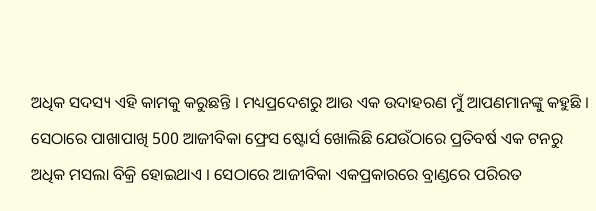ଅଧିକ ସଦସ୍ୟ ଏହି କାମକୁ କରୁଛନ୍ତି । ମଧ୍ୟପ୍ରଦେଶରୁ ଆଉ ଏକ ଉଦାହରଣ ମୁଁ ଆପଣମାନଙ୍କୁ କହୁଛି । ସେଠାରେ ପାଖାପାଖି 500 ଆଜୀବିକା ଫ୍ରେସ ଷ୍ଟୋର୍ସ ଖୋଲିଛି ଯେଉଁଠାରେ ପ୍ରତିବର୍ଷ ଏକ ଟନରୁ ଅଧିକ ମସଲା ବିକ୍ରି ହୋଇଥାଏ । ସେଠାରେ ଆଜୀବିକା ଏକପ୍ରକାରରେ ବ୍ରାଣ୍ଡରେ ପରିରତ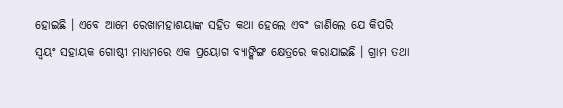ହୋଇଛି । ଏବେ ଆମେ ରେଖାମହାଶୟାଙ୍କ ସହିତ କଥା ହେଲେ ଏବଂ ଜାଣିଲେ ଯେ କିପରି ସ୍ୱୟଂ ସହାୟକ ଗୋଷ୍ଠୀ ମାଧ୍ୟମରେ ଏକ ପ୍ରୟୋଗ ବ୍ୟାଙ୍କିଙ୍ଗ କ୍ଷେତ୍ରରେ କରାଯାଇଛି । ଗ୍ରାମ ତଥା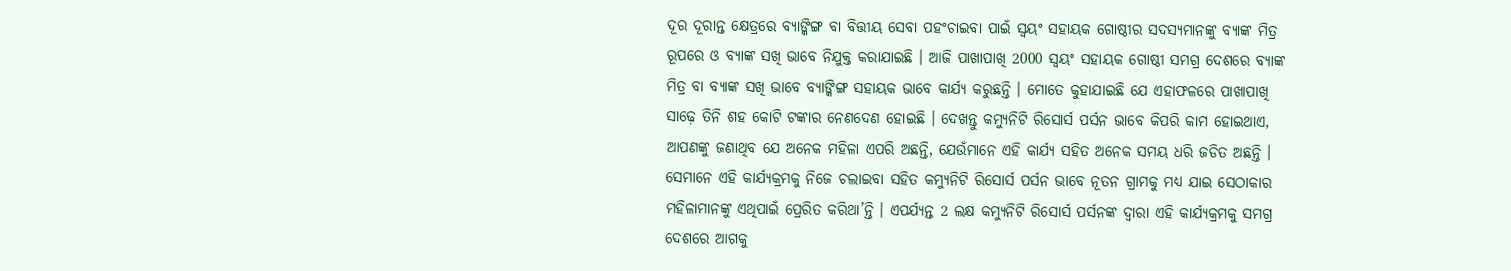ଦୂର ଦୂରାନ୍ତ କ୍ଷେତ୍ରରେ ବ୍ୟାଙ୍କିଙ୍ଗ ବା ବିତ୍ତୀୟ ସେବା ପହଂଚାଇବା ପାଇଁ ସ୍ୱୟଂ ସହାୟକ ଗୋଷ୍ଠୀର ସଦସ୍ୟମାନଙ୍କୁ ବ୍ୟାଙ୍କ ମିତ୍ର ରୂପରେ ଓ ବ୍ୟାଙ୍କ ସଖି ଭାବେ ନିଯୁକ୍ତ କରାଯାଇଛି । ଆଜି ପାଖାପାଖି 2000 ସ୍ୱୟଂ ସହାୟକ ଗୋଷ୍ଠୀ ସମଗ୍ର ଦେଶରେ ବ୍ୟାଙ୍କ ମିତ୍ର ବା ବ୍ୟାଙ୍କ ସଖି ଭାବେ ବ୍ୟାଙ୍କିଙ୍ଗ ସହାୟକ ଭାବେ କାର୍ଯ୍ୟ କରୁଛନ୍ତି । ମୋତେ କୁହାଯାଇଛି ଯେ ଏହାଫଳରେ ପାଖାପାଖି ସାଢ଼େ ତିନି ଶହ କୋଟି ଟଙ୍କାର ନେଣଦେଣ ହୋଇଛି । ଦେଖନ୍ତୁ କମ୍ୟୁନିଟି ରିସୋର୍ସ ପର୍ସନ ଭାବେ କିପରି କାମ ହୋଇଥାଏ, ଆପଣଙ୍କୁ ଜଣାଥିବ ଯେ ଅନେକ ମହିଳା ଏପରି ଅଛନ୍ତି, ଯେଉଁମାନେ ଏହି କାର୍ଯ୍ୟ ସହିତ ଅନେକ ସମୟ ଧରି ଜଡିତ ଅଛନ୍ତି । ସେମାନେ ଏହି କାର୍ଯ୍ୟକ୍ରମକୁ ନିଜେ ଚଲାଇବା ସହିତ କମ୍ୟୁନିଟି ରିସୋର୍ସ ପର୍ସନ ଭାବେ ନୂତନ ଗ୍ରାମକୁ ମଧ୍ୟ ଯାଇ ସେଠାକାର ମହିଳାମାନଙ୍କୁ ଏଥିପାଇଁ ପ୍ରେରିତ କରିଥା’ନ୍ତି । ଏପର୍ଯ୍ୟନ୍ତ 2 ଲକ୍ଷ କମ୍ୟୁନିଟି ରିସୋର୍ସ ପର୍ସନଙ୍କ ଦ୍ୱାରା ଏହି କାର୍ଯ୍ୟକ୍ରମକୁ ସମଗ୍ର ଦେଶରେ ଆଗକୁ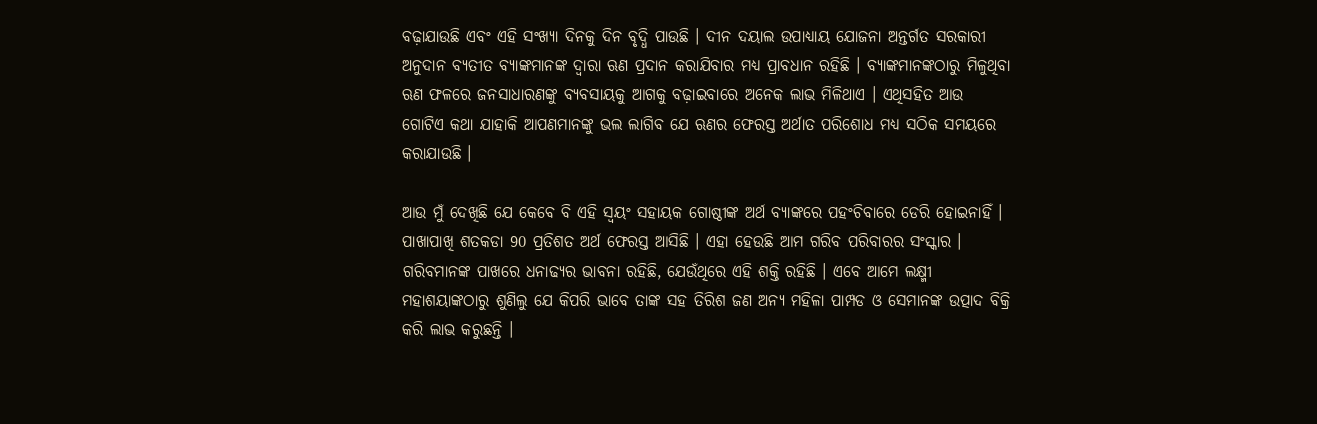ବଢ଼ାଯାଉଛି ଏବଂ ଏହି ସଂଖ୍ୟା ଦିନକୁ ଦିନ ବୃଦ୍ଧି ପାଉଛି । ଦୀନ ଦୟାଲ ଉପାଧ୍ୟାୟ ଯୋଜନା ଅନ୍ତର୍ଗତ ସରକାରୀ ଅନୁଦାନ ବ୍ୟତୀତ ବ୍ୟାଙ୍କମାନଙ୍କ ଦ୍ୱାରା ଋଣ ପ୍ରଦାନ କରାଯିବାର ମଧ୍ୟ ପ୍ରାବଧାନ ରହିଛି । ବ୍ୟାଙ୍କମାନଙ୍କଠାରୁ ମିଳୁଥିବା ଋଣ ଫଳରେ ଜନସାଧାରଣଙ୍କୁ ବ୍ୟବସାୟକୁ ଆଗକୁ ବଢ଼ାଇବାରେ ଅନେକ ଲାଭ ମିଳିଥାଏ । ଏଥିସହିତ ଆଉ ଗୋଟିଏ କଥା ଯାହାକି ଆପଣମାନଙ୍କୁ ଭଲ ଲାଗିବ ଯେ ଋଣର ଫେରସ୍ତ ଅର୍ଥାତ ପରିଶୋଧ ମଧ୍ୟ ସଠିକ ସମୟରେ କରାଯାଉଛି ।

ଆଉ ମୁଁ ଦେଖିଛି ଯେ କେବେ ବି ଏହି ସ୍ୱୟଂ ସହାୟକ ଗୋଷ୍ଠୀଙ୍କ ଅର୍ଥ ବ୍ୟାଙ୍କରେ ପହଂଚିବାରେ ଡେରି ହୋଇନାହିଁ । ପାଖାପାଖି ଶତକଡା 90 ପ୍ରତିଶତ ଅର୍ଥ ଫେରସ୍ତ ଆସିଛି । ଏହା ହେଉଛି ଆମ ଗରିବ ପରିବାରର ସଂସ୍କାର । ଗରିବମାନଙ୍କ ପାଖରେ ଧନାଢ୍ୟର ଭାବନା ରହିଛି, ଯେଉଁଥିରେ ଏହି ଶକ୍ତି ରହିଛି । ଏବେ ଆମେ ଲକ୍ଷ୍ମୀ ମହାଶୟାଙ୍କଠାରୁ ଶୁଣିଲୁ ଯେ କିପରି ଭାବେ ତାଙ୍କ ସହ ତିରିଶ ଜଣ ଅନ୍ୟ ମହିଳା ପାମ୍ପଡ ଓ ସେମାନଙ୍କ ଉତ୍ପାଦ ବିକ୍ରି କରି ଲାଭ କରୁଛନ୍ତି ।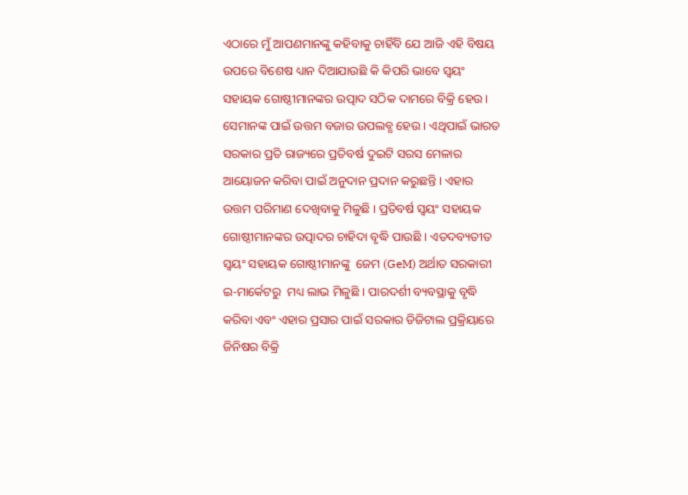ଏଠାରେ ମୁଁ ଆପଣମାନଙ୍କୁ କହିବାକୁ ଚାହିଁବି ଯେ ଆଜି ଏହି ବିଷୟ ଉପରେ ବିଶେଷ ଧ୍ୟାନ ଦିଆଯାଉଛି କି କିପରି ଭାବେ ସ୍ୱୟଂ ସହାୟକ ଗୋଷ୍ଠୀମାନଙ୍କର ଉତ୍ପାଦ ସଠିକ ଦାମରେ ବିକ୍ରି ହେଉ । ସେମାନଙ୍କ ପାଇଁ ଉତ୍ତମ ବଜାର ଉପଲବ୍ଧ ହେଉ । ଏଥିପାଇଁ ଭାରତ ସରକାର ପ୍ରତି ରାଜ୍ୟରେ ପ୍ରତିବର୍ଷ ଦୁଇଟି ସରସ ମେଳାର ଆୟୋଜନ କରିବା ପାଇଁ ଅନୁଦାନ ପ୍ରଦାନ କରୁଛନ୍ତି । ଏହାର ଉତ୍ତମ ପରିମାଣ ଦେଖିବାକୁ ମିଳୁଛି । ପ୍ରତିବର୍ଷ ସ୍ୱୟଂ ସହାୟକ ଗୋଷ୍ଠୀମାନଙ୍କର ଉତ୍ପାଦର ଚାହିଦା ବୃଦ୍ଧି ପାଉଛି । ଏତଦବ୍ୟତୀତ ସ୍ୱୟଂ ସହାୟକ ଗୋଷ୍ଠୀମାନଙ୍କୁ  ଜେମ (GeM) ଅର୍ଥାତ ସରକାରୀ ଇ-ମାର୍କେଟରୁ  ମଧ୍ୟ ଲାଭ ମିଳୁଛି । ପାରଦର୍ଶୀ ବ୍ୟବସ୍ଥାକୁ ବୃଦ୍ଧି କରିବା ଏବଂ ଏହାର ପ୍ରସାର ପାଇଁ ସରକାର ଡିଜିଟାଲ ପ୍ରକ୍ରିୟାରେ ଜିନିଷର ବିକ୍ରି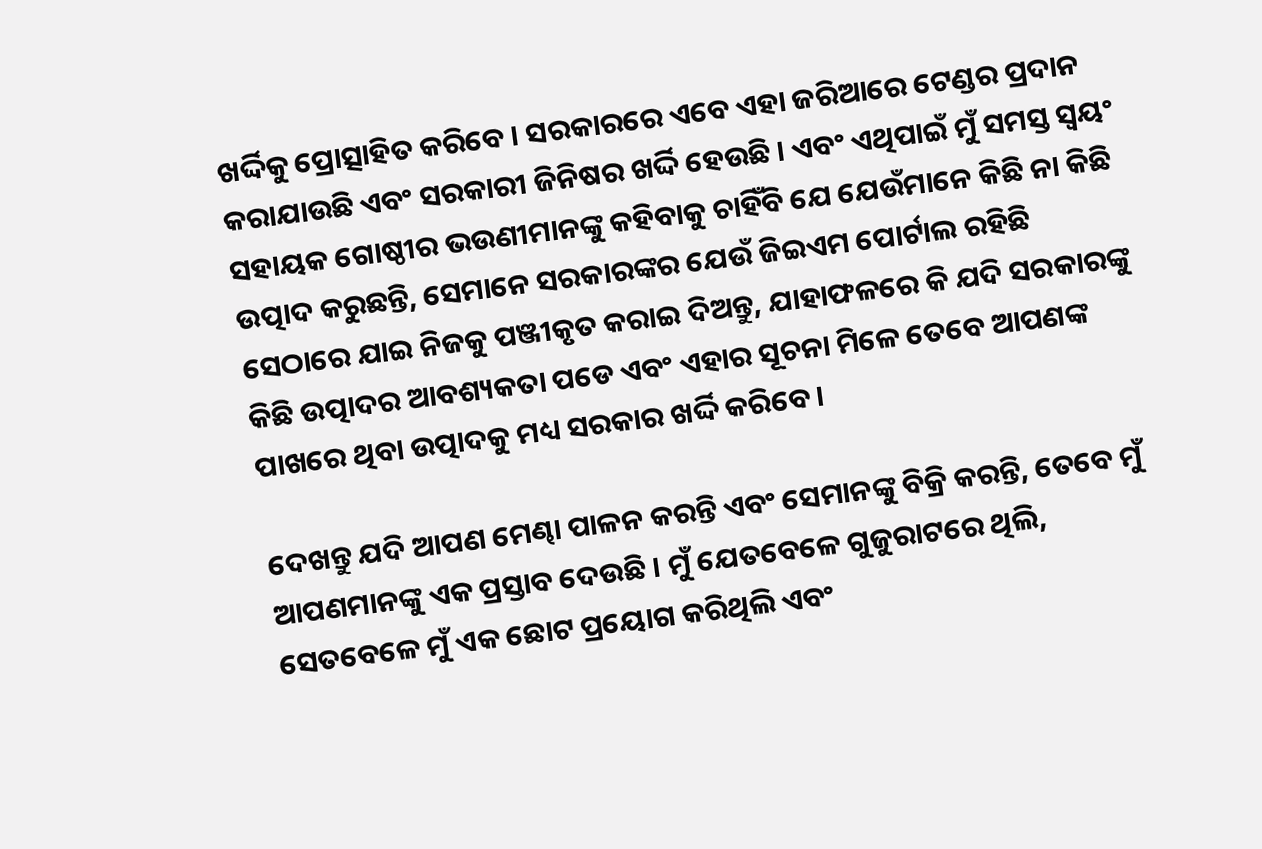ଖର୍ଦ୍ଦିକୁ ପ୍ରୋତ୍ସାହିତ କରିବେ । ସରକାରରେ ଏବେ ଏହା ଜରିଆରେ ଟେଣ୍ଡର ପ୍ରଦାନ କରାଯାଉଛି ଏବଂ ସରକାରୀ ଜିନିଷର ଖର୍ଦ୍ଦି ହେଉଛି । ଏବଂ ଏଥିପାଇଁ ମୁଁ ସମସ୍ତ ସ୍ୱୟଂ ସହାୟକ ଗୋଷ୍ଠୀର ଭଉଣୀମାନଙ୍କୁ କହିବାକୁ ଚାହିଁବି ଯେ ଯେଉଁମାନେ କିଛି ନା କିଛି ଉତ୍ପାଦ କରୁଛନ୍ତି, ସେମାନେ ସରକାରଙ୍କର ଯେଉଁ ଜିଇଏମ ପୋର୍ଟାଲ ରହିଛି ସେଠାରେ ଯାଇ ନିଜକୁ ପଞ୍ଜୀକୃତ କରାଇ ଦିଅନ୍ତୁ, ଯାହାଫଳରେ କି ଯଦି ସରକାରଙ୍କୁ କିଛି ଉତ୍ପାଦର ଆବଶ୍ୟକତା ପଡେ ଏବଂ ଏହାର ସୂଚନା ମିଳେ ତେବେ ଆପଣଙ୍କ ପାଖରେ ଥିବା ଉତ୍ପାଦକୁ ମଧ୍ୟ ସରକାର ଖର୍ଦ୍ଦି କରିବେ ।

ଦେଖନ୍ତୁ ଯଦି ଆପଣ ମେଣ୍ଢା ପାଳନ କରନ୍ତି ଏବଂ ସେମାନଙ୍କୁ ବିକ୍ରି କରନ୍ତି, ତେବେ ମୁଁ ଆପଣମାନଙ୍କୁ ଏକ ପ୍ରସ୍ତାବ ଦେଉଛି । ମୁଁ ଯେତବେଳେ ଗୁଜୁରାଟରେ ଥିଲି, ସେତବେଳେ ମୁଁ ଏକ ଛୋଟ ପ୍ରୟୋଗ କରିଥିଲି ଏବଂ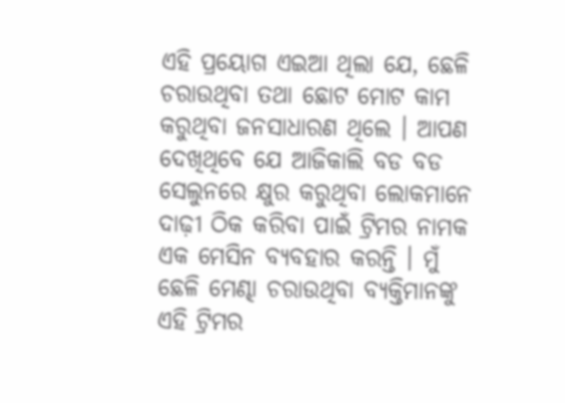ଏହି ପ୍ରୟୋଗ ଏଇଆ ଥିଲା ଯେ, ଛେଳି ଚରାଉଥିବା ତଥା ଛୋଟ ମୋଟ କାମ କରୁଥିବା ଜନସାଧାରଣ ଥିଲେ । ଆପଣ ଦେଖିଥିବେ ଯେ ଆଜିକାଲି ବଡ ବଡ ସେଲୁନରେ କ୍ଷୁର କରୁଥିବା ଲୋକମାନେ ଦାଢ଼ୀ ଠିକ କରିବା ପାଇଁ ଟ୍ରିମର ନାମକ ଏକ ମେସିନ ବ୍ୟବହାର କରନ୍ତି । ମୁଁ ଛେଳି ମେଣ୍ଢା ଚରାଉଥିବା ବ୍ୟକ୍ତିମାନଙ୍କୁ ଏହି ଟ୍ରିମର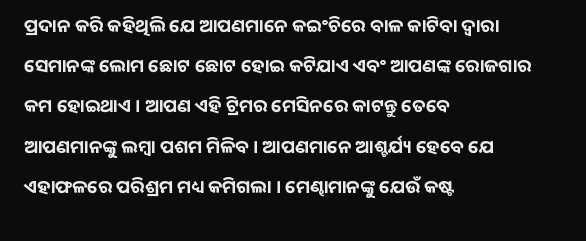ପ୍ରଦାନ କରି କହିଥିଲି ଯେ ଆପଣମାନେ କଇଂଚିରେ ବାଳ କାଟିବା ଦ୍ୱାରା ସେମାନଙ୍କ ଲୋମ ଛୋଟ ଛୋଟ ହୋଇ କଟିଯାଏ ଏବଂ ଆପଣଙ୍କ ରୋଜଗାର କମ ହୋଇଥାଏ । ଆପଣ ଏହି ଟ୍ରିମର ମେସିନରେ କାଟନ୍ତୁ ତେବେ ଆପଣମାନଙ୍କୁ ଲମ୍ବା ପଶମ ମିଳିବ । ଆପଣମାନେ ଆଶ୍ଚର୍ଯ୍ୟ ହେବେ ଯେ ଏହାଫଳରେ ପରିଶ୍ରମ ମଧ୍ୟ କମିଗଲା । ମେଣ୍ଢାମାନଙ୍କୁ ଯେଉଁ କଷ୍ଟ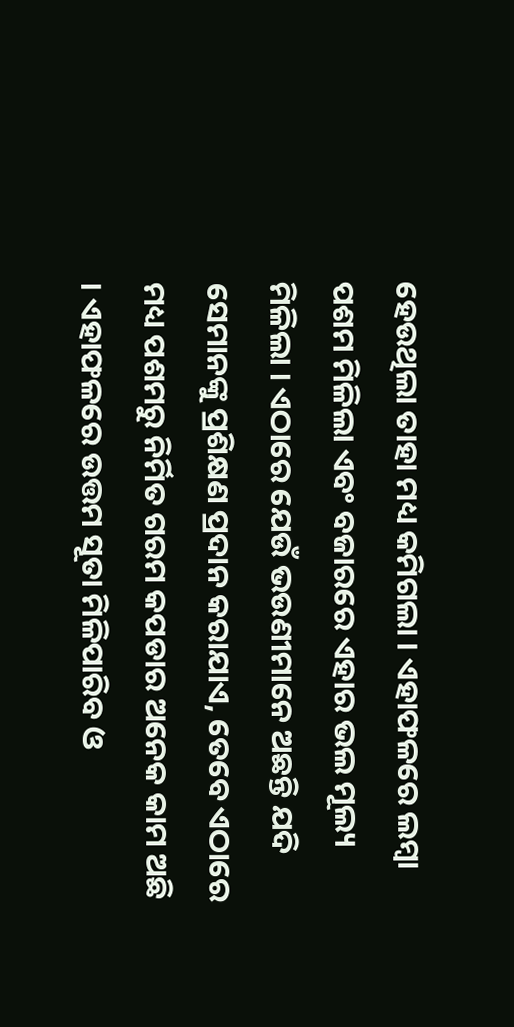ହେଉଥିଲା ତାହା ମଧ୍ୟ କମିଗଲା । ଏହାଫଳରେ ଲମ୍ବା ପଶମ ମିଳିଲା ଏବଂ ବଜାରରେ ଏହାର ଭଲ ମୂଲ୍ୟ ମିଳିଲା । ଏଠାରେ ଯେଉଁ ଭଉଣୀମାନେ ଅଛନ୍ତି ଯଦି ସେମାନଙ୍କୁ ପ୍ରଶିକ୍ଷଣ ପ୍ରଦାନ କରାଯାଏ, ତେବେ ଏଠାରେ ମଧ୍ୟ ପଶମରୁ ନିର୍ମିତ ଗରମ କପଡାର ଅନେକ କାମ ଅଛି । ଏହାଫଳରେ ଉତ୍ତମ ସୂତା ମିଳିପାରିବ ଓ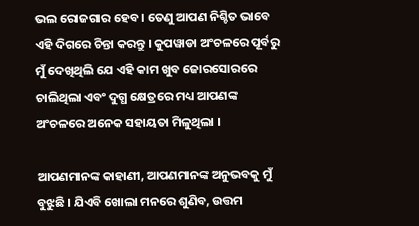ଭଲ ରୋଜଗାର ହେବ । ତେଣୁ ଆପଣ ନିଶ୍ଚିତ ଭାବେ ଏହି ଦିଗରେ ଚିନ୍ତା କରନ୍ତୁ । କୁପୱାଡା ଅଂଚଳରେ ପୂର୍ବରୁ ମୁଁ ଦେଖିଥିଲି ଯେ ଏହି କାମ ଖୁବ ଜୋରସୋରରେ ଚାଲିଥିଲା ଏବଂ ଦୁଗ୍ଧ କ୍ଷେତ୍ରରେ ମଧ୍ୟ ଆପଣଙ୍କ ଅଂଚଳରେ ଅନେକ ସହାୟତା ମିଳୁଥିଲା ।

ଆପଣମାନଙ୍କ କାହାଣୀ, ଆପଣମାନଙ୍କ ଅନୁଭବକୁ ମୁଁ ବୁଝୁଛି । ଯିଏବି ଖୋଲା ମନରେ ଶୁଣିବ, ଉତ୍ତମ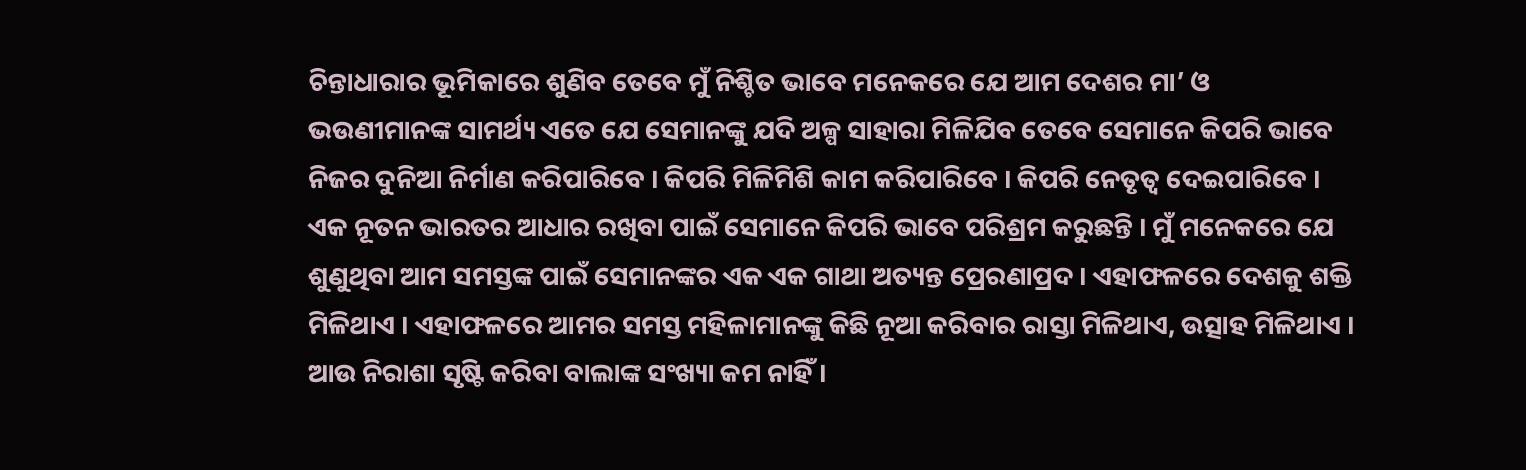ଚିନ୍ତାଧାରାର ଭୂମିକାରେ ଶୁଣିବ ତେବେ ମୁଁ ନିଶ୍ଚିତ ଭାବେ ମନେକରେ ଯେ ଆମ ଦେଶର ମା’ ଓ ଭଉଣୀମାନଙ୍କ ସାମର୍ଥ୍ୟ ଏତେ ଯେ ସେମାନଙ୍କୁ ଯଦି ଅଳ୍ପ ସାହାରା ମିଳିଯିବ ତେବେ ସେମାନେ କିପରି ଭାବେ ନିଜର ଦୁନିଆ ନିର୍ମାଣ କରିପାରିବେ । କିପରି ମିଳିମିଶି କାମ କରିପାରିବେ । କିପରି ନେତୃତ୍ୱ ଦେଇପାରିବେ । ଏକ ନୂତନ ଭାରତର ଆଧାର ରଖିବା ପାଇଁ ସେମାନେ କିପରି ଭାବେ ପରିଶ୍ରମ କରୁଛନ୍ତି । ମୁଁ ମନେକରେ ଯେ ଶୁଣୁଥିବା ଆମ ସମସ୍ତଙ୍କ ପାଇଁ ସେମାନଙ୍କର ଏକ ଏକ ଗାଥା ଅତ୍ୟନ୍ତ ପ୍ରେରଣାପ୍ରଦ । ଏହାଫଳରେ ଦେଶକୁ ଶକ୍ତି ମିଳିଥାଏ । ଏହାଫଳରେ ଆମର ସମସ୍ତ ମହିଳାମାନଙ୍କୁ କିଛି ନୂଆ କରିବାର ରାସ୍ତା ମିଳିଥାଏ, ଉତ୍ସାହ ମିଳିଥାଏ । ଆଉ ନିରାଶା ସୃଷ୍ଟି କରିବା ବାଲାଙ୍କ ସଂଖ୍ୟା କମ ନାହିଁ ।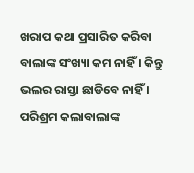ଖରାପ କଥା ପ୍ରସାରିତ କରିବା ବାଲାଙ୍କ ସଂଖ୍ୟା କମ ନାହିଁ । କିନ୍ତୁ ଭଲର ରାସ୍ତା ଛାଡିବେ ନାହିଁ । ପରିଶ୍ରମ କଲାବାଲାଙ୍କ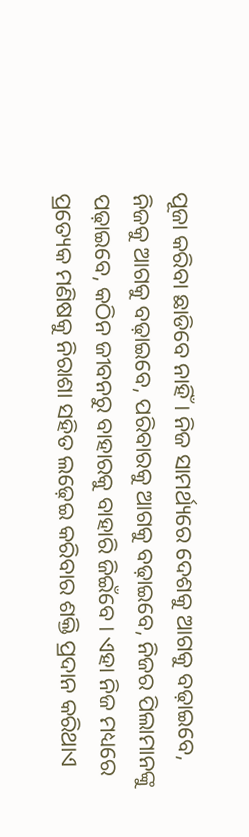ପୂଜା କରିବା ଛାଡିବେ ନାହିଁ । ନିଜ ସାମର୍ଥ୍ୟରେ ଦେଶକୁ ଆଗକୁ ବଢ଼ାଇବେ, ନିଜକୁ ଆଗକୁ ବଢ଼ାଇବେ, ପରିବାରକୁ ଆଗକୁ ବଢ଼ାଇବେ, ନିଜର ପିଲାମାନଙ୍କୁ ପଢ଼ାଇବେ, କଠିନ ଜୀବନରୁ ବାହାରକୁ ବାହାରି ଜିଇଁବେ । ଏହା ନିଜ ମଧ୍ୟରେ ପ୍ରତ୍ୟେକ ମଣିଷକୁ ନିରାଶା ସହିତ ଲଢ଼େଇ କରିବାର ଶକ୍ତି ପ୍ରଦାନ କରିଥାଏ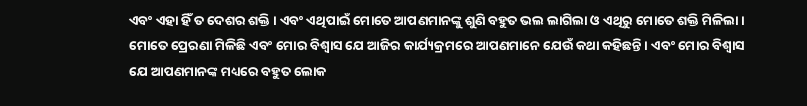ଏବଂ ଏହା ହିଁ ତ ଦେଶର ଶକ୍ତି । ଏବଂ ଏଥିପାଇଁ ମୋତେ ଆପଣମାନଙ୍କୁ ଶୁଣି ବହୁତ ଭଲ ଲାଗିଲା ଓ ଏଥିରୁ ମୋତେ ଶକ୍ତି ମିଳିଲା । ମୋତେ ପ୍ରେରଣା ମିଳିଛି ଏବଂ ମୋର ବିଶ୍ୱାସ ଯେ ଆଜିର କାର୍ଯ୍ୟକ୍ରମରେ ଆପଣମାନେ ଯେଉଁ କଥା କହିଛନ୍ତି । ଏବଂ ମୋର ବିଶ୍ୱାସ ଯେ ଆପଣମାନଙ୍କ ମଧ୍ୟରେ ବହୁତ ଲୋକ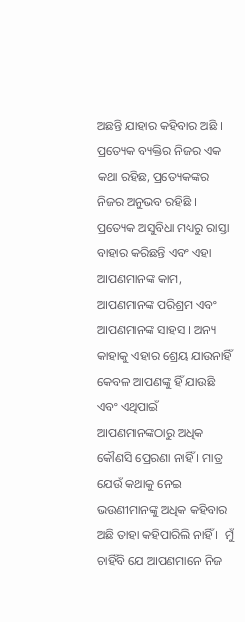ଅଛନ୍ତି ଯାହାର କହିବାର ଅଛି । ପ୍ରତ୍ୟେକ ବ୍ୟକ୍ତିର ନିଜର ଏକ କଥା ରହିଛ, ପ୍ରତ୍ୟେକଙ୍କର ନିଜର ଅନୁଭବ ରହିଛି । ପ୍ରତ୍ୟେକ ଅସୁବିଧା ମଧ୍ୟରୁ ରାସ୍ତା ବାହାର କରିଛନ୍ତି ଏବଂ ଏହା ଆପଣମାନଙ୍କ କାମ, ଆପଣମାନଙ୍କ ପରିଶ୍ରମ ଏବଂ ଆପଣମାନଙ୍କ ସାହସ । ଅନ୍ୟ କାହାକୁ ଏହାର ଶ୍ରେୟ ଯାଉନାହିଁ କେବଳ ଆପଣଙ୍କୁ ହିଁ ଯାଉଛି ଏବଂ ଏଥିପାଇଁ ଆପଣମାନଙ୍କଠାରୁ ଅଧିକ କୌଣସି ପ୍ରେରଣା ନାହିଁ । ମାତ୍ର ଯେଉଁ କଥାକୁ ନେଇ ଭଉଣୀମାନଙ୍କୁ ଅଧିକ କହିବାର ଅଛି ତାହା କହିପାରିଲି ନାହିଁ ।  ମୁଁ ଚାହିଁବି ଯେ ଆପଣମାନେ ନିଜ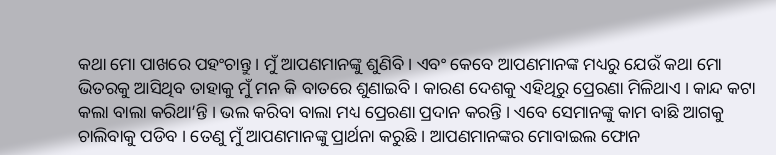କଥା ମୋ ପାଖରେ ପହଂଚାନ୍ତୁ । ମୁଁ ଆପଣମାନଙ୍କୁ ଶୁଣିବି । ଏବଂ କେବେ ଆପଣମାନଙ୍କ ମଧ୍ୟରୁ ଯେଉଁ କଥା ମୋ ଭିତରକୁ ଆସିଥିବ ତାହାକୁ ମୁଁ ମନ କି ବାତରେ ଶୁଣାଇବି । କାରଣ ଦେଶକୁ ଏହିଥିରୁ ପ୍ରେରଣା ମିଳିଥାଏ । କାନ୍ଦ କଟା କଲା ବାଲା କରିଥା’ନ୍ତି । ଭଲ କରିବା ବାଲା ମଧ୍ୟ ପ୍ରେରଣା ପ୍ରଦାନ କରନ୍ତି । ଏବେ ସେମାନଙ୍କୁ କାମ ବାଛି ଆଗକୁ ଚାଲିବାକୁ ପଡିବ । ତେଣୁ ମୁଁ ଆପଣମାନଙ୍କୁ ପ୍ରାର୍ଥନା କରୁଛି । ଆପଣମାନଙ୍କର ମୋବାଇଲ ଫୋନ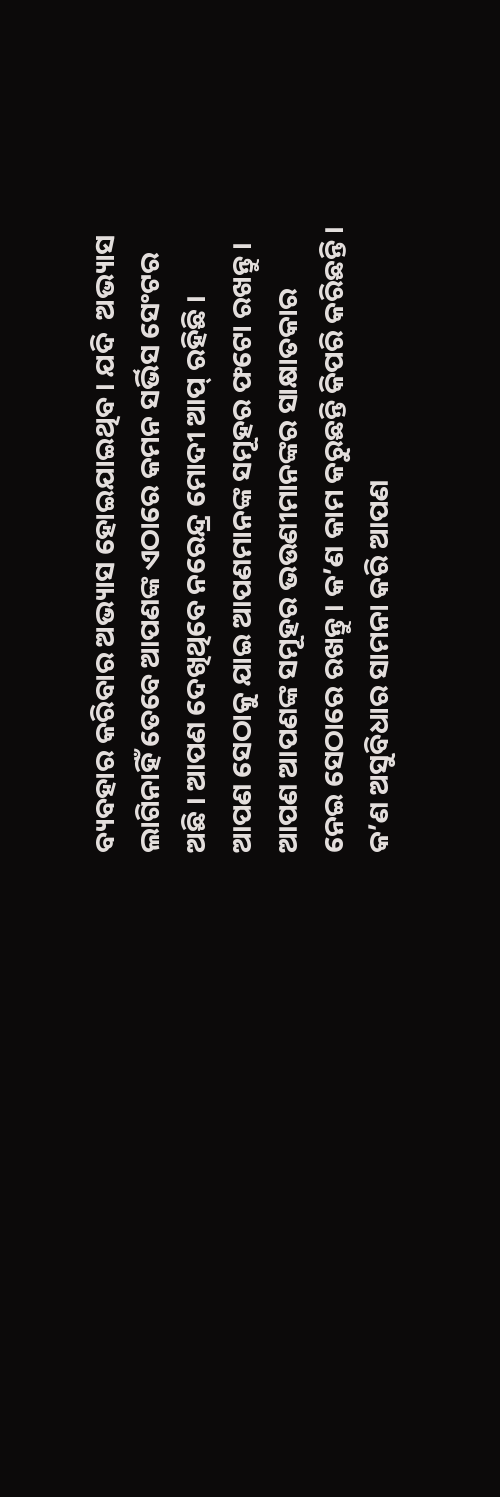ବ୍ୟବହାର କରିବାର ଅଭ୍ୟାସ ହୋଇଯାଇଥିବ । ଯଦି  ଅଭ୍ୟାସ ଲାଗିନାହିଁ ତେବେ ଆପଣଙ୍କ ଏଠାରେ କମନ ସର୍ଭିସ ସେଂଟର ଅଛି । ଆପଣ ଦେଖିଥିବେ ନରେନ୍ଦ୍ର ମୋଦୀ ଆପ୍ ରହିଛି । ଆପଣ ସେଠାକୁ ଯାଇ ଆପଣମାନଙ୍କ ସମୂହର ଫଟୋ ରଖନ୍ତୁ । ଆପଣ ଆପଣଙ୍କ ସମୂହର ଭଉଣୀମାନଙ୍କର ସାକ୍ଷାତକାର ନେଇ ସେଠାରେ ରଖନ୍ତୁ । କ’ଣ କାମ କରୁଛନ୍ତି କିପରି କରିଛନ୍ତି । କ’ଣ ଅସୁବିଧାର ସାମନା କରି ଆପଣ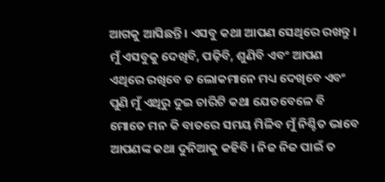ଆଗକୁ ଆସିଛନ୍ତି । ଏସବୁ କଥା ଆପଣ ସେଥିରେ ରଖନ୍ତୁ । ମୁଁ ଏସବୁକୁ ଦେଖିବି, ପଢ଼ିବି, ଶୁଣିବି ଏବଂ ଆପଣ ଏଥିରେ ରଖିବେ ତ ଲୋକମାନେ ମଧ୍ୟ ଦେଖିବେ ଏବଂ ପୁଣି ମୁଁ ଏଥିରୁ ଦୁଇ ଚାରିଟି କଥା ଯେତବେଳେ ବି ମୋତେ ମନ କି ବାତରେ ସମୟ ମିଳିବ ମୁଁ ନିଶ୍ଚିତ ଭାବେ ଆପଣଙ୍କ କଥା ଦୁନିଆକୁ କହିବି । ନିଜ ନିଜ ପାଇଁ ତ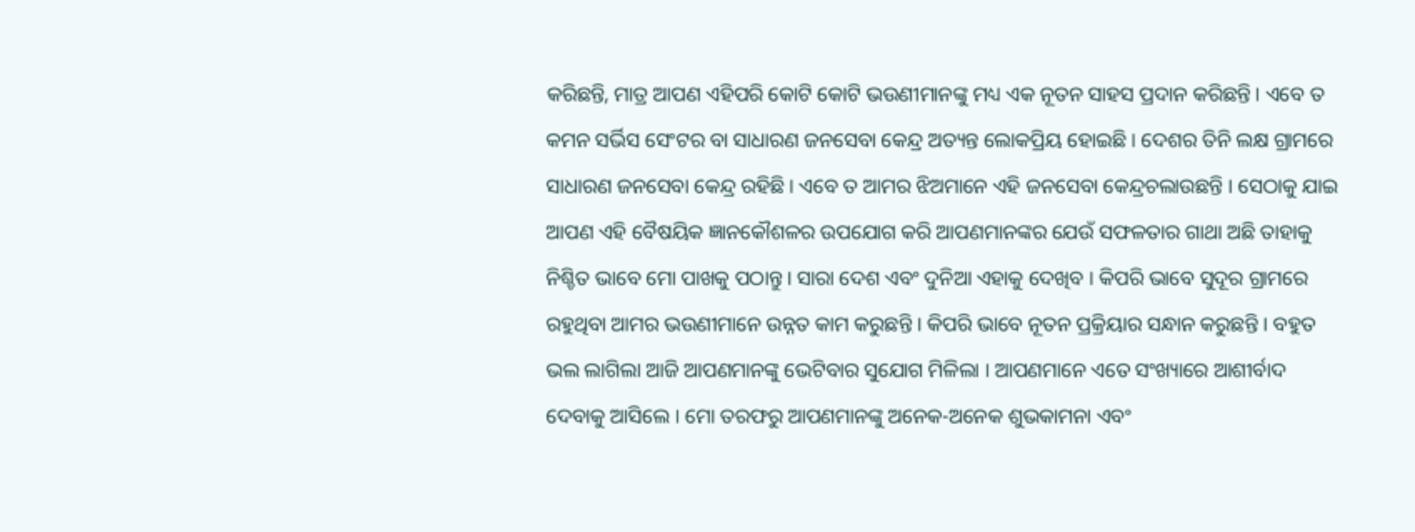କରିଛନ୍ତି, ମାତ୍ର ଆପଣ ଏହିପରି କୋଟି କୋଟି ଭଉଣୀମାନଙ୍କୁ ମଧ୍ୟ ଏକ ନୂତନ ସାହସ ପ୍ରଦାନ କରିଛନ୍ତି । ଏବେ ତ କମନ ସର୍ଭିସ ସେଂଟର ବା ସାଧାରଣ ଜନସେବା କେନ୍ଦ୍ର ଅତ୍ୟନ୍ତ ଲୋକପ୍ରିୟ ହୋଇଛି । ଦେଶର ତିନି ଲକ୍ଷ ଗ୍ରାମରେ ସାଧାରଣ ଜନସେବା କେନ୍ଦ୍ର ରହିଛି । ଏବେ ତ ଆମର ଝିଅମାନେ ଏହି ଜନସେବା କେନ୍ଦ୍ରଚଲାଉଛନ୍ତି । ସେଠାକୁ ଯାଇ ଆପଣ ଏହି ବୈଷୟିକ ଜ୍ଞାନକୌଶଳର ଉପଯୋଗ କରି ଆପଣମାନଙ୍କର ଯେଉଁ ସଫଳତାର ଗାଥା ଅଛି ତାହାକୁ ନିଶ୍ଚିତ ଭାବେ ମୋ ପାଖକୁ ପଠାନ୍ତୁ । ସାରା ଦେଶ ଏବଂ ଦୁନିଆ ଏହାକୁ ଦେଖିବ । କିପରି ଭାବେ ସୁଦୂର ଗ୍ରାମରେ ରହୁଥିବା ଆମର ଭଉଣୀମାନେ ଉନ୍ନତ କାମ କରୁଛନ୍ତି । କିପରି ଭାବେ ନୂତନ ପ୍ରକ୍ରିୟାର ସନ୍ଧାନ କରୁଛନ୍ତି । ବହୁତ ଭଲ ଲାଗିଲା ଆଜି ଆପଣମାନଙ୍କୁ ଭେଟିବାର ସୁଯୋଗ ମିଳିଲା । ଆପଣମାନେ ଏତେ ସଂଖ୍ୟାରେ ଆଶୀର୍ବାଦ ଦେବାକୁ ଆସିଲେ । ମୋ ତରଫରୁ ଆପଣମାନଙ୍କୁ ଅନେକ-ଅନେକ ଶୁଭକାମନା ଏବଂ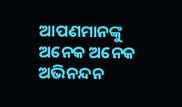ଆପଣମାନଙ୍କୁ ଅନେକ ଅନେକ ଅଭିନନ୍ଦନ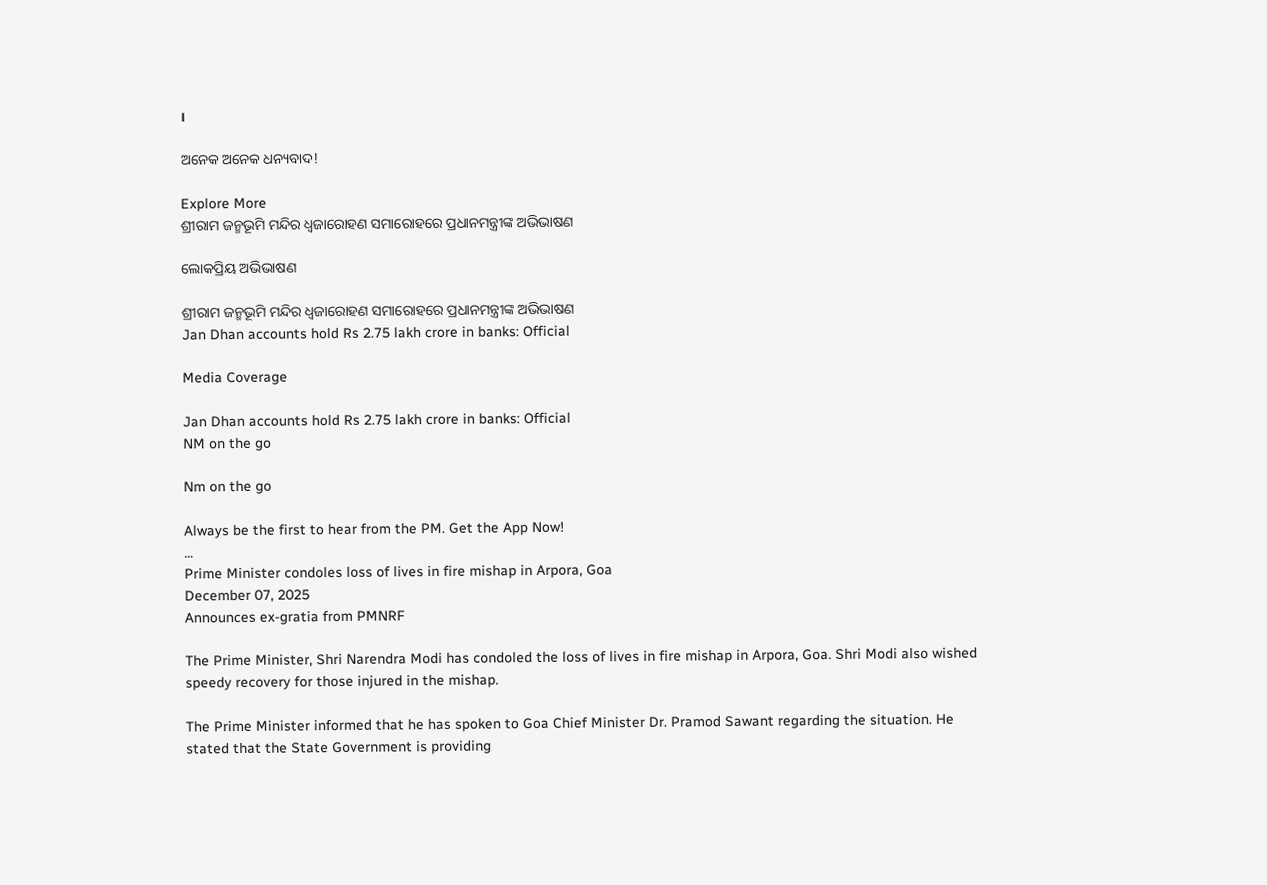।

ଅନେକ ଅନେକ ଧନ୍ୟବାଦ!

Explore More
ଶ୍ରୀରାମ ଜନ୍ମଭୂମି ମନ୍ଦିର ଧ୍ଵଜାରୋହଣ ସମାରୋହରେ ପ୍ରଧାନମନ୍ତ୍ରୀଙ୍କ ଅଭିଭାଷଣ

ଲୋକପ୍ରିୟ ଅଭିଭାଷଣ

ଶ୍ରୀରାମ ଜନ୍ମଭୂମି ମନ୍ଦିର ଧ୍ଵଜାରୋହଣ ସମାରୋହରେ ପ୍ରଧାନମନ୍ତ୍ରୀଙ୍କ ଅଭିଭାଷଣ
Jan Dhan accounts hold Rs 2.75 lakh crore in banks: Official

Media Coverage

Jan Dhan accounts hold Rs 2.75 lakh crore in banks: Official
NM on the go

Nm on the go

Always be the first to hear from the PM. Get the App Now!
...
Prime Minister condoles loss of lives in fire mishap in Arpora, Goa
December 07, 2025
Announces ex-gratia from PMNRF

The Prime Minister, Shri Narendra Modi has condoled the loss of lives in fire mishap in Arpora, Goa. Shri Modi also wished speedy recovery for those injured in the mishap.

The Prime Minister informed that he has spoken to Goa Chief Minister Dr. Pramod Sawant regarding the situation. He stated that the State Government is providing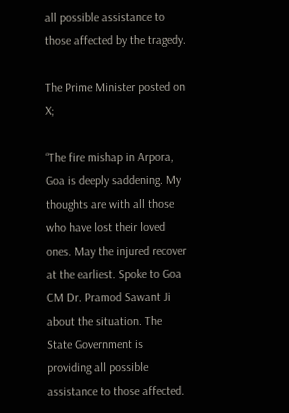all possible assistance to those affected by the tragedy.

The Prime Minister posted on X;

“The fire mishap in Arpora, Goa is deeply saddening. My thoughts are with all those who have lost their loved ones. May the injured recover at the earliest. Spoke to Goa CM Dr. Pramod Sawant Ji about the situation. The State Government is providing all possible assistance to those affected.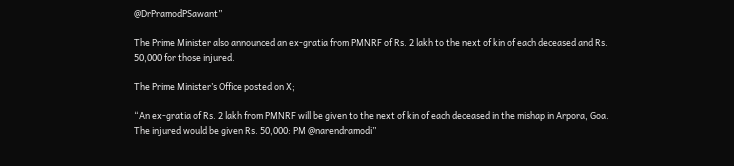@DrPramodPSawant”

The Prime Minister also announced an ex-gratia from PMNRF of Rs. 2 lakh to the next of kin of each deceased and Rs. 50,000 for those injured.

The Prime Minister’s Office posted on X;

“An ex-gratia of Rs. 2 lakh from PMNRF will be given to the next of kin of each deceased in the mishap in Arpora, Goa. The injured would be given Rs. 50,000: PM @narendramodi”